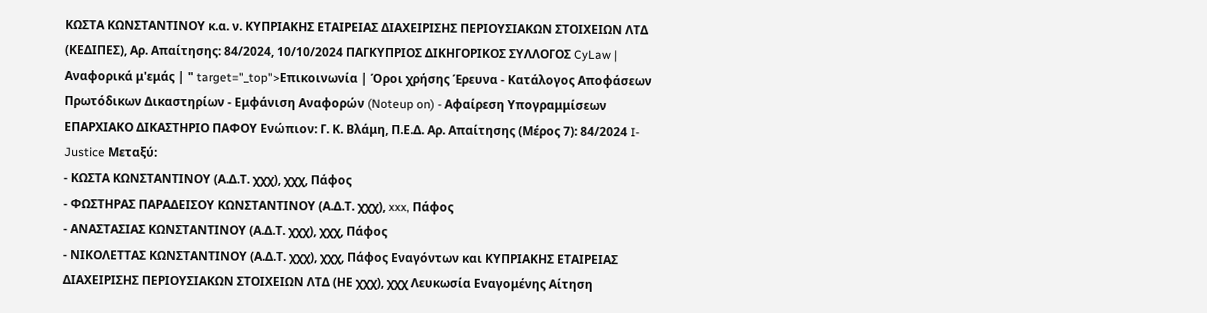ΚΩΣΤΑ ΚΩΝΣΤΑΝΤΙΝΟΥ κ.α. ν. ΚΥΠΡΙΑΚΗΣ ΕΤΑΙΡΕΙΑΣ ΔΙΑΧΕΙΡΙΣΗΣ ΠΕΡΙΟΥΣΙΑΚΩΝ ΣΤΟΙΧΕΙΩΝ ΛΤΔ (ΚΕΔΙΠΕΣ), Αρ. Απαίτησης: 84/2024, 10/10/2024 ΠΑΓΚΥΠΡΙΟΣ ΔΙΚΗΓΟΡΙΚΟΣ ΣΥΛΛΟΓΟΣ CyLaw | Αναφορικά μ'εμάς | " target="_top">Επικοινωνία | Όροι χρήσης Έρευνα - Κατάλογος Αποφάσεων Πρωτόδικων Δικαστηρίων - Εμφάνιση Αναφορών (Noteup on) - Αφαίρεση Υπογραμμίσεων ΕΠΑΡΧΙΑΚΟ ΔΙΚΑΣΤΗΡΙΟ ΠΑΦΟΥ Ενώπιον: Γ. Κ. Βλάμη, Π.Ε.Δ. Αρ. Απαίτησης (Μέρος 7): 84/2024 I-Justice Μεταξύ:
- ΚΩΣΤΑ ΚΩΝΣΤΑΝΤΙΝΟΥ (Α.Δ.Τ. χχχ), χχχ, Πάφος
- ΦΩΣΤΗΡΑΣ ΠΑΡΑΔΕΙΣΟΥ ΚΩΝΣΤΑΝΤΙΝΟΥ (Α.Δ.Τ. χχχ), xxx, Πάφος
- ΑΝΑΣΤΑΣΙΑΣ ΚΩΝΣΤΑΝΤΙΝΟΥ (Α.Δ.Τ. χχχ), χχχ, Πάφος
- ΝΙΚΟΛΕΤΤΑΣ ΚΩΝΣΤΑΝΤΙΝΟΥ (Α.Δ.Τ. χχχ), χχχ, Πάφος Εναγόντων και ΚΥΠΡΙΑΚΗΣ ΕΤΑΙΡΕΙΑΣ ΔΙΑΧΕΙΡΙΣΗΣ ΠΕΡΙΟΥΣΙΑΚΩΝ ΣΤΟΙΧΕΙΩΝ ΛΤΔ (ΗΕ χχχ), χχχ Λευκωσία Εναγομένης Αίτηση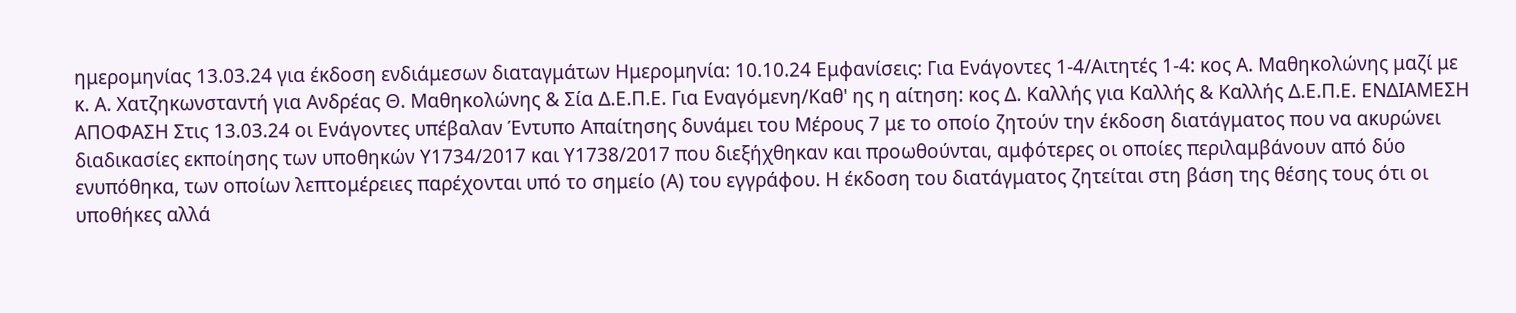ημερομηνίας 13.03.24 για έκδοση ενδιάμεσων διαταγμάτων Ημερομηνία: 10.10.24 Εμφανίσεις: Για Ενάγοντες 1-4/Αιτητές 1-4: κος Α. Μαθηκολώνης μαζί με κ. Α. Χατζηκωνσταντή για Ανδρέας Θ. Μαθηκολώνης & Σία Δ.Ε.Π.Ε. Για Εναγόμενη/Καθ' ης η αίτηση: κος Δ. Καλλής για Καλλής & Καλλής Δ.Ε.Π.Ε. ΕΝΔΙΑΜΕΣΗ ΑΠΟΦΑΣΗ Στις 13.03.24 οι Ενάγοντες υπέβαλαν Έντυπο Απαίτησης δυνάμει του Μέρους 7 με το οποίο ζητούν την έκδοση διατάγματος που να ακυρώνει διαδικασίες εκποίησης των υποθηκών Υ1734/2017 και Υ1738/2017 που διεξήχθηκαν και προωθούνται, αμφότερες οι οποίες περιλαμβάνουν από δύο ενυπόθηκα, των οποίων λεπτομέρειες παρέχονται υπό το σημείο (Α) του εγγράφου. Η έκδοση του διατάγματος ζητείται στη βάση της θέσης τους ότι οι υποθήκες αλλά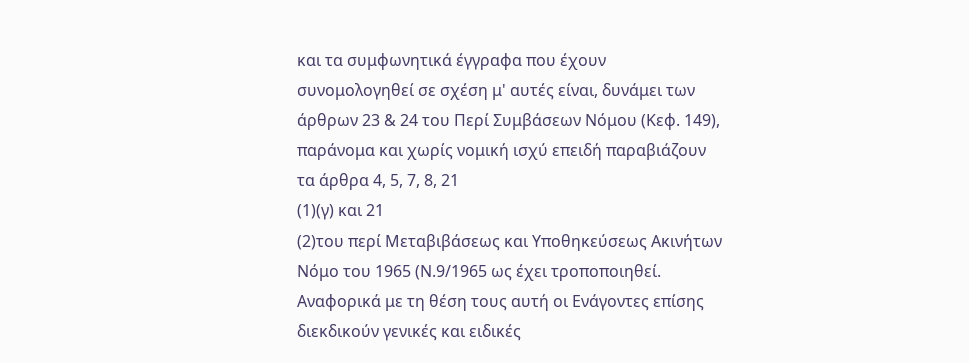και τα συμφωνητικά έγγραφα που έχουν συνομολογηθεί σε σχέση μ' αυτές είναι, δυνάμει των άρθρων 23 & 24 του Περί Συμβάσεων Νόμου (Κεφ. 149), παράνομα και χωρίς νομική ισχύ επειδή παραβιάζουν τα άρθρα 4, 5, 7, 8, 21
(1)(γ) και 21
(2)του περί Μεταβιβάσεως και Υποθηκεύσεως Ακινήτων Νόμο του 1965 (Ν.9/1965 ως έχει τροποποιηθεί. Αναφορικά με τη θέση τους αυτή οι Ενάγοντες επίσης διεκδικούν γενικές και ειδικές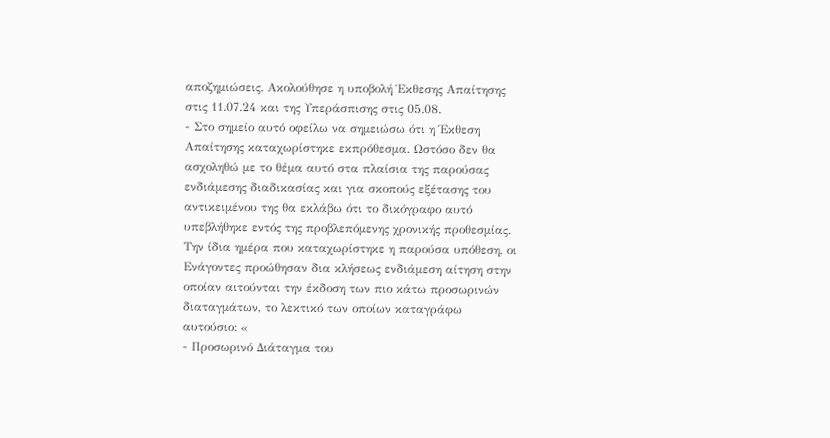αποζημιώσεις. Ακολούθησε η υποβολή Έκθεσης Απαίτησης στις 11.07.24 και της Υπεράσπισης στις 05.08.
- Στο σημείο αυτό οφείλω να σημειώσω ότι η Έκθεση Απαίτησης καταχωρίστηκε εκπρόθεσμα. Ωστόσο δεν θα ασχοληθώ με το θέμα αυτό στα πλαίσια της παρούσας ενδιάμεσης διαδικασίας και για σκοπούς εξέτασης του αντικειμένου της θα εκλάβω ότι το δικόγραφο αυτό υπεβλήθηκε εντός της προβλεπόμενης χρονικής προθεσμίας. Την ίδια ημέρα που καταχωρίστηκε η παρούσα υπόθεση, οι Ενάγοντες προώθησαν δια κλήσεως ενδιάμεση αίτηση στην οποίαν αιτούνται την έκδοση των πιο κάτω προσωρινών διαταγμάτων, το λεκτικό των οποίων καταγράφω αυτούσιο: «
- Προσωρινό Διάταγμα του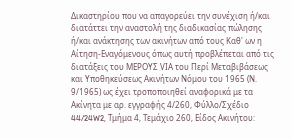Δικαστηρίου που να απαγορεύει την συνέχιση ή/και διατάττει την αναστολή της διαδικασίας πώλησης ή/και ανάκτησης των ακινήτων από τους Καθ' ων η Αίτηση-Εναγόμενους όπως αυτή προβλέπεται από τις διατάξεις του ΜΕΡΟΥΣ VΙΑ του Περί Μεταβιβάσεως και Υποθηκεύσεως Ακινήτων Νόμου του 1965 (Ν. 9/1965) ως έχει τροποποιηθεί αναφορικά με τα Ακίνητα με αρ. εγγραφής 4/260, Φύλλο/Σχέδιο 44/24W2, Τμήμα 4, Τεμάχιο 260, Είδος Ακινήτου: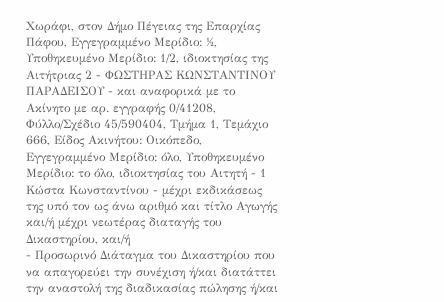Χωράφι, στον Δήμο Πέγειας της Επαρχίας Πάφου, Εγγεγραμμένο Μερίδιο: ½, Υποθηκευμένο Μερίδιο: 1/2, ιδιοκτησίας της Αιτήτριας 2 - ΦΩΣΤΗΡΑΣ ΚΩΝΣΤΑΝΤΙΝΟΥ ΠΑΡΑΔΕΙΣΟΥ - και αναφορικά με το Ακίνητο με αρ. εγγραφής 0/41208, Φύλλο/Σχέδιο 45/590404, Τμήμα 1, Τεμάχιο 666, Είδος Ακινήτου: Οικόπεδο, Εγγεγραμμένο Μερίδιο: όλο, Υποθηκευμένο Μερίδιο: το όλο, ιδιοκτησίας του Αιτητή - 1 Κώστα Κωνσταντίνου - μέχρι εκδικάσεως της υπό τον ως άνω αριθμό και τίτλο Αγωγής και/ή μέχρι νεωτέρας διαταγής του Δικαστηρίου, και/ή
- Προσωρινό Διάταγμα του Δικαστηρίου που να απαγορεύει την συνέχιση ή/και διατάττει την αναστολή της διαδικασίας πώλησης ή/και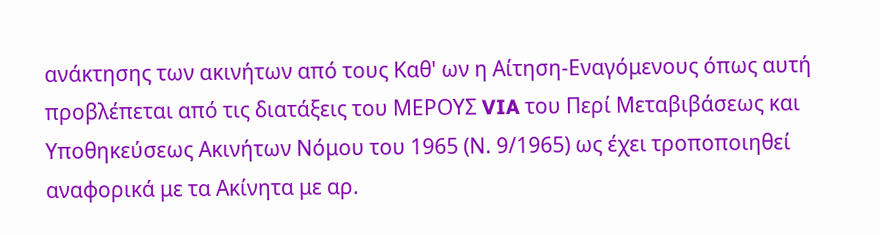ανάκτησης των ακινήτων από τους Καθ' ων η Αίτηση-Εναγόμενους όπως αυτή προβλέπεται από τις διατάξεις του ΜΕΡΟΥΣ VIA του Περί Μεταβιβάσεως και Υποθηκεύσεως Ακινήτων Νόμου του 1965 (Ν. 9/1965) ως έχει τροποποιηθεί αναφορικά με τα Ακίνητα με αρ.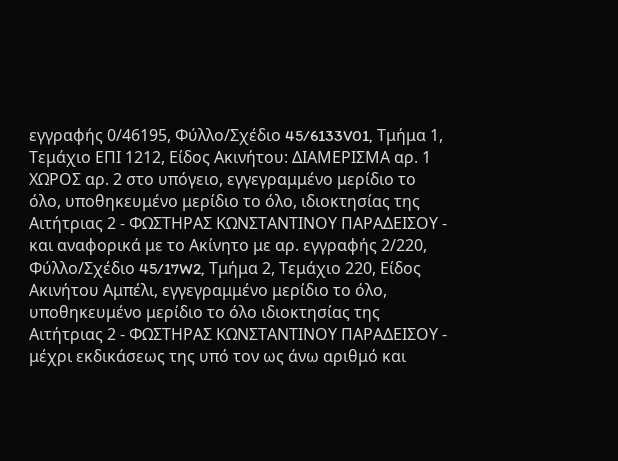εγγραφής 0/46195, Φύλλο/Σχέδιο 45/6133V01, Τμήμα 1, Τεμάχιο ΕΠΙ 1212, Είδος Ακινήτου: ΔΙΑΜΕΡΙΣΜΑ αρ. 1 ΧΩΡΟΣ αρ. 2 στο υπόγειο, εγγεγραμμένο μερίδιο το όλο, υποθηκευμένο μερίδιο το όλο, ιδιοκτησίας της Αιτήτριας 2 - ΦΩΣΤΗΡΑΣ ΚΩΝΣΤΑΝΤΙΝΟΥ ΠΑΡΑΔΕΙΣΟΥ - και αναφορικά με το Ακίνητο με αρ. εγγραφής 2/220, Φύλλο/Σχέδιο 45/17W2, Τμήμα 2, Τεμάχιο 220, Είδος Ακινήτου Αμπέλι, εγγεγραμμένο μερίδιο το όλο, υποθηκευμένο μερίδιο το όλο ιδιοκτησίας της Αιτήτριας 2 - ΦΩΣΤΗΡΑΣ ΚΩΝΣΤΑΝΤΙΝΟΥ ΠΑΡΑΔΕΙΣΟΥ - μέχρι εκδικάσεως της υπό τον ως άνω αριθμό και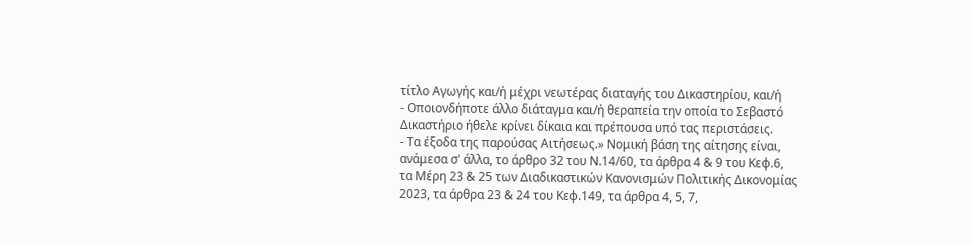τίτλο Αγωγής και/ή μέχρι νεωτέρας διαταγής του Δικαστηρίου, και/ή
- Οποιονδήποτε άλλο διάταγμα και/ή θεραπεία την οποία το Σεβαστό Δικαστήριο ήθελε κρίνει δίκαια και πρέπουσα υπό τας περιστάσεις.
- Τα έξοδα της παρούσας Αιτήσεως.» Νομική βάση της αίτησης είναι, ανάμεσα σ' άλλα, το άρθρο 32 του Ν.14/60, τα άρθρα 4 & 9 του Κεφ.6, τα Μέρη 23 & 25 των Διαδικαστικών Κανονισμών Πολιτικής Δικονομίας 2023, τα άρθρα 23 & 24 του Κεφ.149, τα άρθρα 4, 5, 7,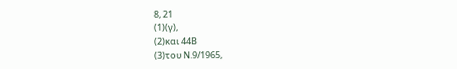8, 21
(1)(γ),
(2)και 44Β
(3)του Ν.9/1965,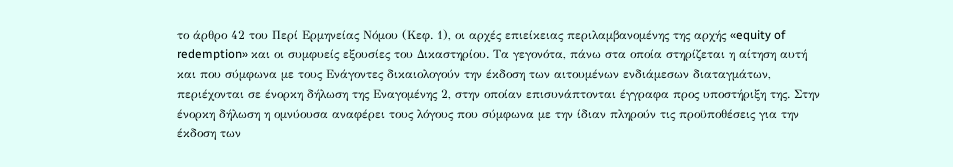το άρθρο 42 του Περί Ερμηνείας Νόμου (Κεφ. 1), οι αρχές επιείκειας περιλαμβανομένης της αρχής «equity of redemption» και οι συμφυείς εξουσίες του Δικαστηρίου. Τα γεγονότα, πάνω στα οποία στηρίζεται η αίτηση αυτή και που σύμφωνα με τους Ενάγοντες δικαιολογούν την έκδοση των αιτουμένων ενδιάμεσων διαταγμάτων, περιέχονται σε ένορκη δήλωση της Εναγομένης 2, στην οποίαν επισυνάπτονται έγγραφα προς υποστήριξη της. Στην ένορκη δήλωση η ομνύουσα αναφέρει τους λόγους που σύμφωνα με την ίδιαν πληρούν τις προϋποθέσεις για την έκδοση των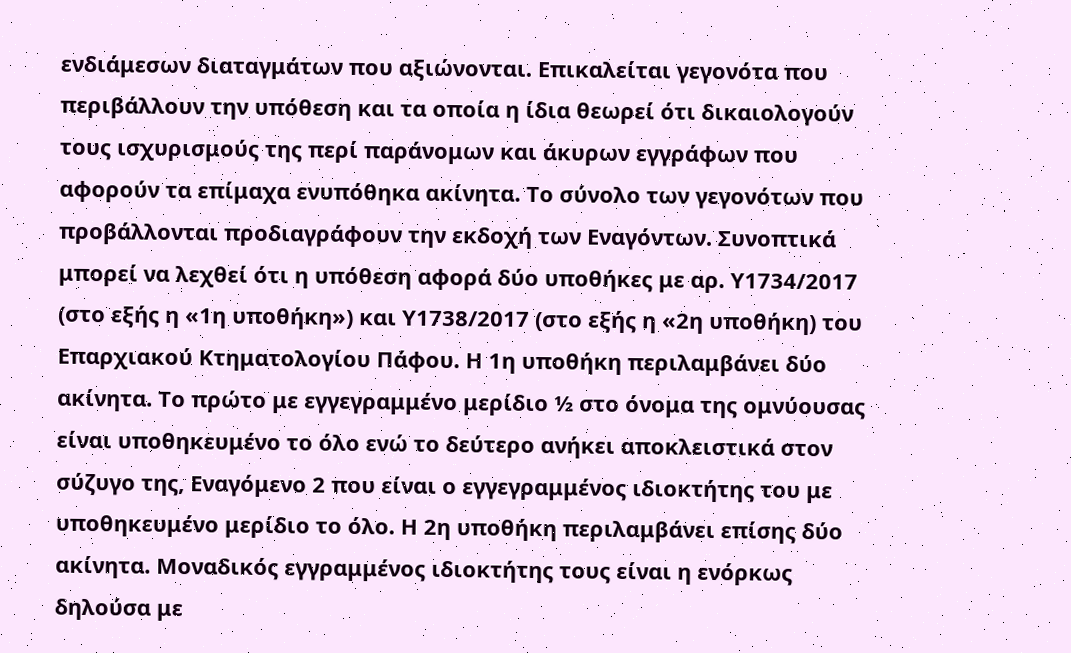ενδιάμεσων διαταγμάτων που αξιώνονται. Επικαλείται γεγονότα που περιβάλλουν την υπόθεση και τα οποία η ίδια θεωρεί ότι δικαιολογούν τους ισχυρισμούς της περί παράνομων και άκυρων εγγράφων που αφορούν τα επίμαχα ενυπόθηκα ακίνητα. Το σύνολο των γεγονότων που προβάλλονται προδιαγράφουν την εκδοχή των Εναγόντων. Συνοπτικά μπορεί να λεχθεί ότι η υπόθεση αφορά δύο υποθήκες με αρ. Υ1734/2017 (στο εξής η «1η υποθήκη») και Υ1738/2017 (στο εξής η «2η υποθήκη) του Επαρχιακού Κτηματολογίου Πάφου. Η 1η υποθήκη περιλαμβάνει δύο ακίνητα. Το πρώτο με εγγεγραμμένο μερίδιο ½ στο όνομα της ομνύουσας είναι υποθηκευμένο το όλο ενώ το δεύτερο ανήκει αποκλειστικά στον σύζυγο της, Εναγόμενο 2 που είναι ο εγγεγραμμένος ιδιοκτήτης του με υποθηκευμένο μερίδιο το όλο. Η 2η υποθήκη περιλαμβάνει επίσης δύο ακίνητα. Μοναδικός εγγραμμένος ιδιοκτήτης τους είναι η ενόρκως δηλούσα με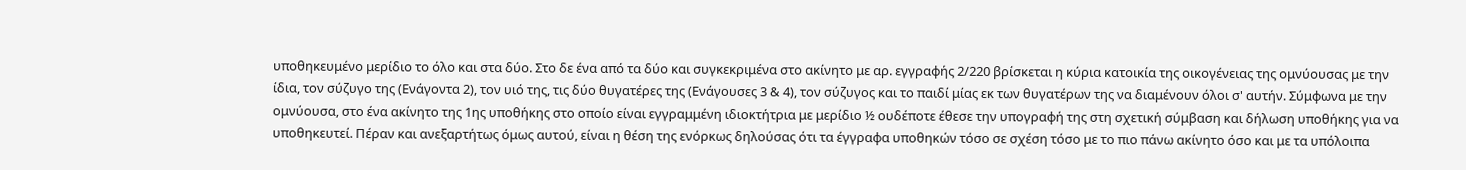υποθηκευμένο μερίδιο το όλο και στα δύο. Στο δε ένα από τα δύο και συγκεκριμένα στο ακίνητο με αρ. εγγραφής 2/220 βρίσκεται η κύρια κατοικία της οικογένειας της ομνύουσας με την ίδια, τον σύζυγο της (Ενάγοντα 2), τον υιό της, τις δύο θυγατέρες της (Ενάγουσες 3 & 4), τον σύζυγος και το παιδί μίας εκ των θυγατέρων της να διαμένουν όλοι σ' αυτήν. Σύμφωνα με την ομνύουσα, στο ένα ακίνητο της 1ης υποθήκης στο οποίο είναι εγγραμμένη ιδιοκτήτρια με μερίδιο ½ ουδέποτε έθεσε την υπογραφή της στη σχετική σύμβαση και δήλωση υποθήκης για να υποθηκευτεί. Πέραν και ανεξαρτήτως όμως αυτού, είναι η θέση της ενόρκως δηλούσας ότι τα έγγραφα υποθηκών τόσο σε σχέση τόσο με το πιο πάνω ακίνητο όσο και με τα υπόλοιπα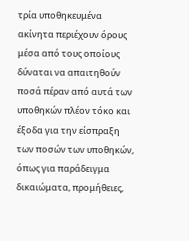τρία υποθηκευμένα ακίνητα περιέχουν όρους μέσα από τους οποίους δύναται να απαιτηθούν ποσά πέραν από αυτά των υποθηκών πλέον τόκο και έξοδα για την είσπραξη των ποσών των υποθηκών, όπως για παράδειγμα δικαιώματα, προμήθειες,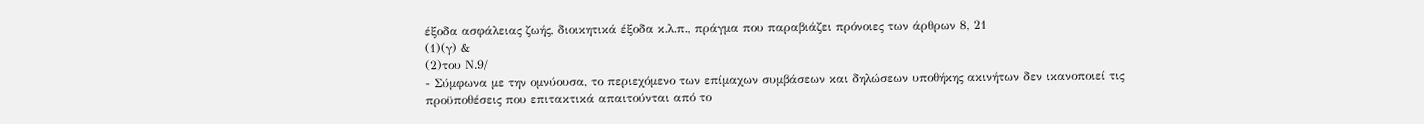έξοδα ασφάλειας ζωής, διοικητικά έξοδα κ.λ.π., πράγμα που παραβιάζει πρόνοιες των άρθρων 8, 21
(1)(γ) &
(2)του Ν.9/
- Σύμφωνα με την ομνύουσα, το περιεχόμενο των επίμαχων συμβάσεων και δηλώσεων υποθήκης ακινήτων δεν ικανοποιεί τις προϋποθέσεις που επιτακτικά απαιτούνται από το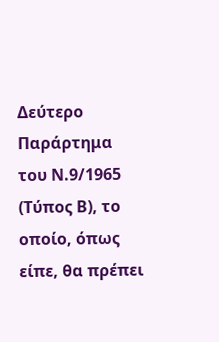Δεύτερο Παράρτημα του Ν.9/1965 (Τύπος Β), το οποίο, όπως είπε, θα πρέπει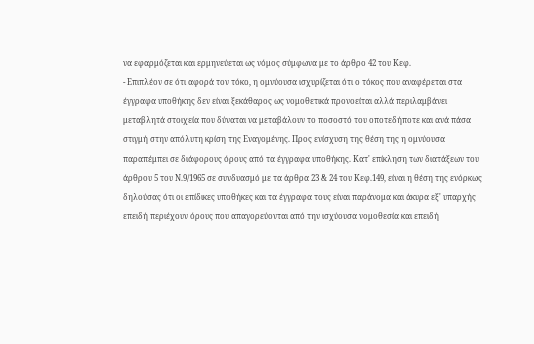να εφαρμόζεται και ερμηνεύεται ως νόμος σύμφωνα με το άρθρο 42 του Κεφ.
- Επιπλέον σε ότι αφορά τον τόκο, η ομνύουσα ισχυρίζεται ότι ο τόκος που αναφέρεται στα έγγραφα υποθήκης δεν είναι ξεκάθαρος ως νομοθετικά προνοείται αλλά περιλαμβάνει μεταβλητά στοιχεία που δύναται να μεταβάλουν το ποσοστό του οποτεδήποτε και ανά πάσα στιγμή στην απόλυτη κρίση της Εναγομένης. Προς ενίσχυση της θέση της η ομνύουσα παραπέμπει σε διάφορους όρους από τα έγγραφα υποθήκης. Κατ' επίκληση των διατάξεων του άρθρου 5 του Ν.9/1965 σε συνδυασμό με τα άρθρα 23 & 24 του Κεφ.149, είναι η θέση της ενόρκως δηλούσας ότι οι επίδικες υποθήκες και τα έγγραφα τους είναι παράνομα και άκυρα εξ' υπαρχής επειδή περιέχουν όρους που απαγορεύονται από την ισχύουσα νομοθεσία και επειδή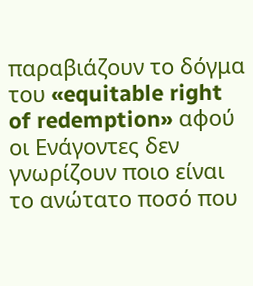παραβιάζουν το δόγμα του «equitable right of redemption» αφού οι Ενάγοντες δεν γνωρίζουν ποιο είναι το ανώτατο ποσό που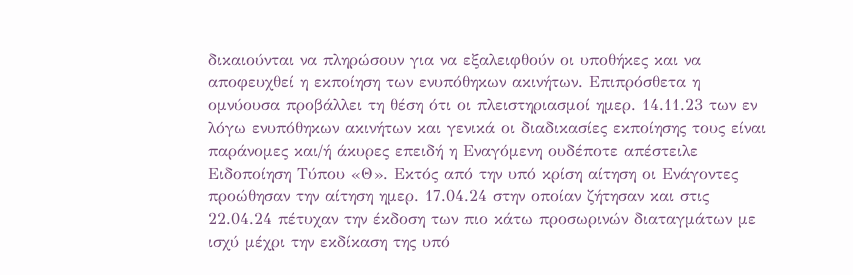δικαιούνται να πληρώσουν για να εξαλειφθούν οι υποθήκες και να αποφευχθεί η εκποίηση των ενυπόθηκων ακινήτων. Επιπρόσθετα η ομνύουσα προβάλλει τη θέση ότι οι πλειστηριασμοί ημερ. 14.11.23 των εν λόγω ενυπόθηκων ακινήτων και γενικά οι διαδικασίες εκποίησης τους είναι παράνομες και/ή άκυρες επειδή η Εναγόμενη ουδέποτε απέστειλε Ειδοποίηση Τύπου «Θ». Εκτός από την υπό κρίση αίτηση οι Ενάγοντες προώθησαν την αίτηση ημερ. 17.04.24 στην οποίαν ζήτησαν και στις 22.04.24 πέτυχαν την έκδοση των πιο κάτω προσωρινών διαταγμάτων με ισχύ μέχρι την εκδίκαση της υπό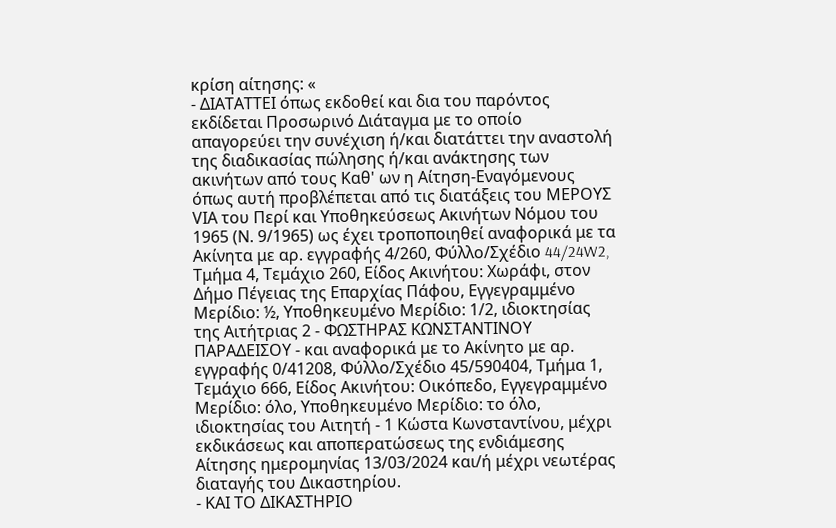κρίση αίτησης: «
- ΔΙΑΤΑΤΤΕΙ όπως εκδοθεί και δια του παρόντος εκδίδεται Προσωρινό Διάταγμα με το οποίο απαγορεύει την συνέχιση ή/και διατάττει την αναστολή της διαδικασίας πώλησης ή/και ανάκτησης των ακινήτων από τους Καθ' ων η Αίτηση-Εναγόμενους όπως αυτή προβλέπεται από τις διατάξεις του ΜΕΡΟΥΣ VΙΑ του Περί και Υποθηκεύσεως Ακινήτων Νόμου του 1965 (Ν. 9/1965) ως έχει τροποποιηθεί αναφορικά με τα Ακίνητα με αρ. εγγραφής 4/260, Φύλλο/Σχέδιο 44/24W2, Τμήμα 4, Τεμάχιο 260, Είδος Ακινήτου: Χωράφι, στον Δήμο Πέγειας της Επαρχίας Πάφου, Εγγεγραμμένο Μερίδιο: ½, Υποθηκευμένο Μερίδιο: 1/2, ιδιοκτησίας της Αιτήτριας 2 - ΦΩΣΤΗΡΑΣ ΚΩΝΣΤΑΝΤΙΝΟΥ ΠΑΡΑΔΕΙΣΟΥ - και αναφορικά με το Ακίνητο με αρ. εγγραφής 0/41208, Φύλλο/Σχέδιο 45/590404, Τμήμα 1, Τεμάχιο 666, Είδος Ακινήτου: Οικόπεδο, Εγγεγραμμένο Μερίδιο: όλο, Υποθηκευμένο Μερίδιο: το όλο, ιδιοκτησίας του Αιτητή - 1 Κώστα Κωνσταντίνου, μέχρι εκδικάσεως και αποπερατώσεως της ενδιάμεσης Αίτησης ημερομηνίας 13/03/2024 και/ή μέχρι νεωτέρας διαταγής του Δικαστηρίου.
- ΚΑΙ ΤΟ ΔΙΚΑΣΤΗΡΙΟ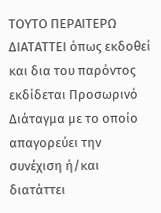ΤΟΥΤΟ ΠΕΡΑΙΤΕΡΩ ΔΙΑΤΑΤΤΕΙ όπως εκδοθεί και δια του παρόντος εκδίδεται Προσωρινό Διάταγμα με το οποίο απαγορεύει την συνέχιση ή/και διατάττει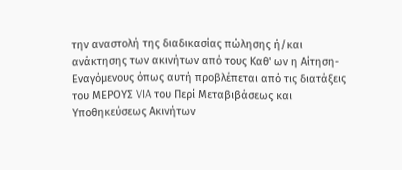την αναστολή της διαδικασίας πώλησης ή/και ανάκτησης των ακινήτων από τους Καθ' ων η Αίτηση-Εναγόμενους όπως αυτή προβλέπεται από τις διατάξεις του ΜΕΡΟΥΣ VIA του Περί Μεταβιβάσεως και Υποθηκεύσεως Ακινήτων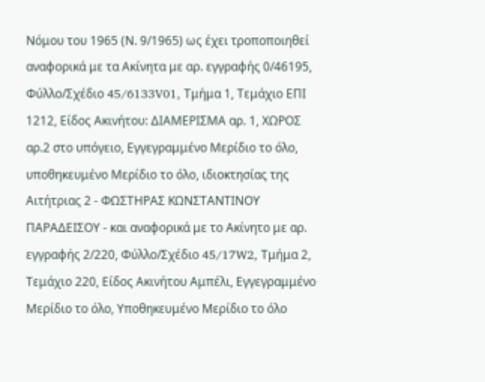Νόμου του 1965 (Ν. 9/1965) ως έχει τροποποιηθεί αναφορικά με τα Ακίνητα με αρ. εγγραφής 0/46195, Φύλλο/Σχέδιο 45/6133V01, Τμήμα 1, Τεμάχιο ΕΠΙ 1212, Είδος Ακινήτου: ΔΙΑΜΕΡΙΣΜΑ αρ. 1, ΧΩΡΟΣ αρ.2 στο υπόγειο, Εγγεγραμμένο Μερίδιο το όλο, υποθηκευμένο Μερίδιο το όλο, ιδιοκτησίας της Αιτήτριας 2 - ΦΩΣΤΗΡΑΣ ΚΩΝΣΤΑΝΤΙΝΟΥ ΠΑΡΑΔΕΙΣΟΥ - και αναφορικά με το Ακίνητο με αρ. εγγραφής 2/220, Φύλλο/Σχέδιο 45/17W2, Τμήμα 2, Τεμάχιο 220, Είδος Ακινήτου Αμπέλι, Εγγεγραμμένο Μερίδιο το όλο, Υποθηκευμένο Μερίδιο το όλο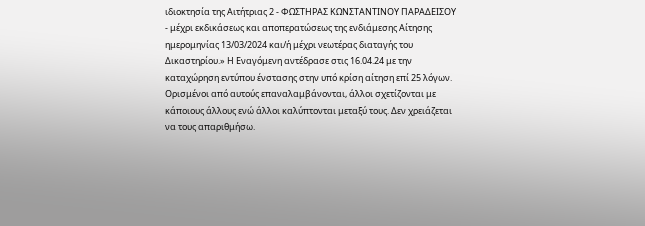ιδιοκτησία της Αιτήτριας 2 - ΦΩΣΤΗΡΑΣ ΚΩΝΣΤΑΝΤΙΝΟΥ ΠΑΡΑΔΕΙΣΟΥ - μέχρι εκδικάσεως και αποπερατώσεως της ενδιάμεσης Αίτησης ημερομηνίας 13/03/2024 και/ή μέχρι νεωτέρας διαταγής του Δικαστηρίου.» Η Εναγόμενη αντέδρασε στις 16.04.24 με την καταχώρηση εντύπου ένστασης στην υπό κρίση αίτηση επί 25 λόγων. Ορισμένοι από αυτούς επαναλαμβάνονται, άλλοι σχετίζονται με κάποιους άλλους ενώ άλλοι καλύπτονται μεταξύ τους. Δεν χρειάζεται να τους απαριθμήσω.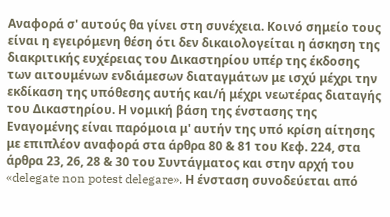Αναφορά σ' αυτούς θα γίνει στη συνέχεια. Κοινό σημείο τους είναι η εγειρόμενη θέση ότι δεν δικαιολογείται η άσκηση της διακριτικής ευχέρειας του Δικαστηρίου υπέρ της έκδοσης των αιτουμένων ενδιάμεσων διαταγμάτων με ισχύ μέχρι την εκδίκαση της υπόθεσης αυτής και/ή μέχρι νεωτέρας διαταγής του Δικαστηρίου. Η νομική βάση της ένστασης της Εναγομένης είναι παρόμοια μ' αυτήν της υπό κρίση αίτησης με επιπλέον αναφορά στα άρθρα 80 & 81 του Κεφ. 224, στα άρθρα 23, 26, 28 & 30 του Συντάγματος και στην αρχή του «delegate non potest delegare». Η ένσταση συνοδεύεται από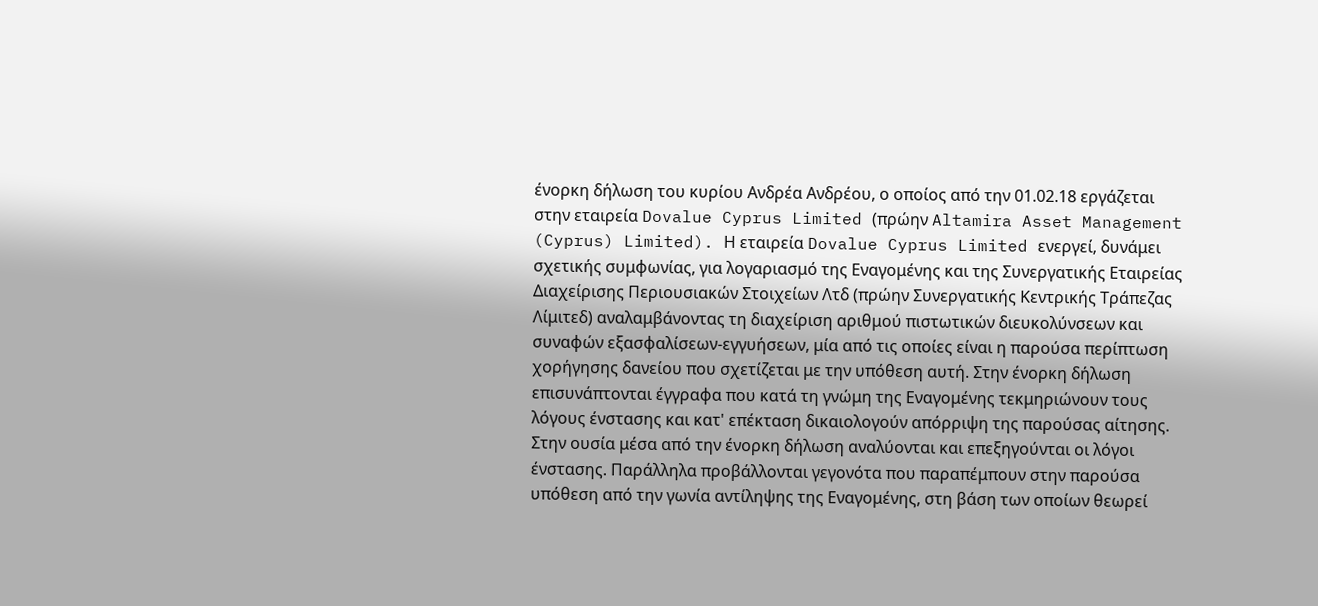ένορκη δήλωση του κυρίου Ανδρέα Ανδρέου, ο οποίος από την 01.02.18 εργάζεται στην εταιρεία Dovalue Cyprus Limited (πρώην Altamira Asset Management (Cyprus) Limited). Η εταιρεία Dovalue Cyprus Limited ενεργεί, δυνάμει σχετικής συμφωνίας, για λογαριασμό της Εναγομένης και της Συνεργατικής Εταιρείας Διαχείρισης Περιουσιακών Στοιχείων Λτδ (πρώην Συνεργατικής Κεντρικής Τράπεζας Λίμιτεδ) αναλαμβάνοντας τη διαχείριση αριθμού πιστωτικών διευκολύνσεων και συναφών εξασφαλίσεων-εγγυήσεων, μία από τις οποίες είναι η παρούσα περίπτωση χορήγησης δανείου που σχετίζεται με την υπόθεση αυτή. Στην ένορκη δήλωση επισυνάπτονται έγγραφα που κατά τη γνώμη της Εναγομένης τεκμηριώνουν τους λόγους ένστασης και κατ' επέκταση δικαιολογούν απόρριψη της παρούσας αίτησης. Στην ουσία μέσα από την ένορκη δήλωση αναλύονται και επεξηγούνται οι λόγοι ένστασης. Παράλληλα προβάλλονται γεγονότα που παραπέμπουν στην παρούσα υπόθεση από την γωνία αντίληψης της Εναγομένης, στη βάση των οποίων θεωρεί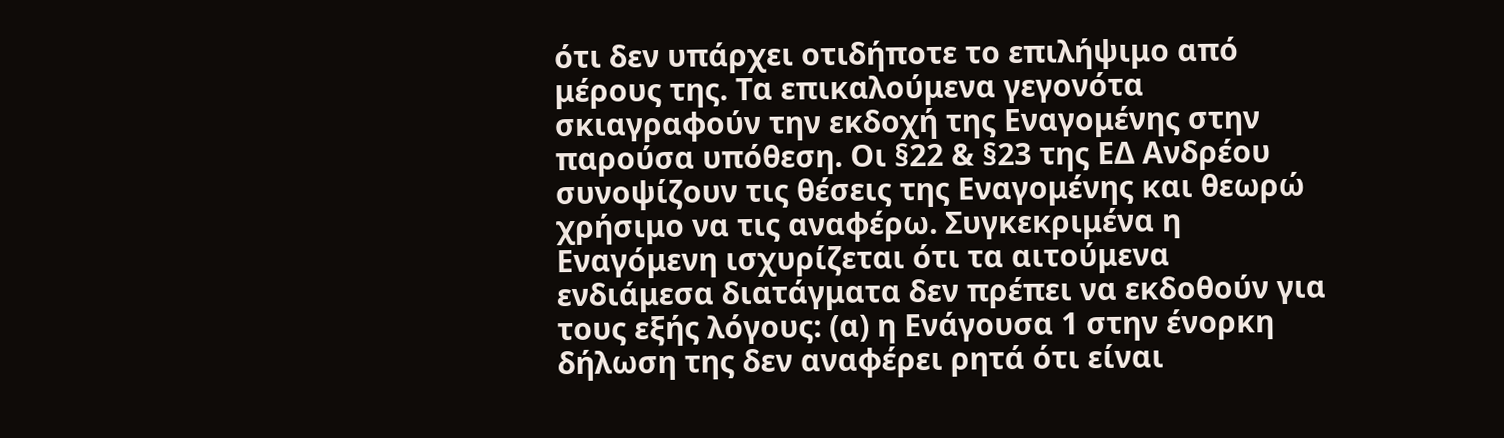ότι δεν υπάρχει οτιδήποτε το επιλήψιμο από μέρους της. Τα επικαλούμενα γεγονότα σκιαγραφούν την εκδοχή της Εναγομένης στην παρούσα υπόθεση. Οι §22 & §23 της ΕΔ Ανδρέου συνοψίζουν τις θέσεις της Εναγομένης και θεωρώ χρήσιμο να τις αναφέρω. Συγκεκριμένα η Εναγόμενη ισχυρίζεται ότι τα αιτούμενα ενδιάμεσα διατάγματα δεν πρέπει να εκδοθούν για τους εξής λόγους: (α) η Ενάγουσα 1 στην ένορκη δήλωση της δεν αναφέρει ρητά ότι είναι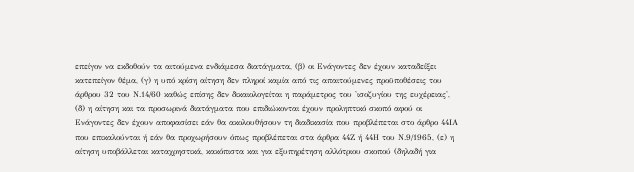επείγον να εκδοθούν τα αιτούμενα ενδιάμεσα διατάγματα, (β) οι Ενάγοντες δεν έχουν καταδείξει κατεπείγον θέμα, (γ) η υπό κρίση αίτηση δεν πληροί καμία από τις απαιτούμενες προϋποθέσεις του άρθρου 32 του Ν.14/60 καθώς επίσης δεν δικαιολογείται η παράμετρος του 'ισοζυγίου της ευχέρειας', (δ) η αίτηση και τα προσωρινά διατάγματα που επιδιώκονται έχουν προληπτικό σκοπό αφού οι Ενάγοντες δεν έχουν αποφασίσει εάν θα ακολουθήσουν τη διαδικασία που προβλέπεται στο άρθρο 44ΙΑ που επικαλούνται ή εάν θα προχωρήσουν όπως προβλέπεται στα άρθρα 44Ζ ή 44Η του Ν.9/1965, (ε) η αίτηση υποβάλλεται καταχρηστικά, κακόπιστα και για εξυπηρέτηση αλλότριου σκοπού (δηλαδή για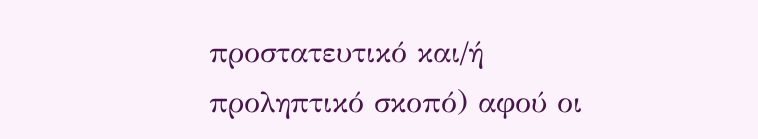προστατευτικό και/ή προληπτικό σκοπό) αφού οι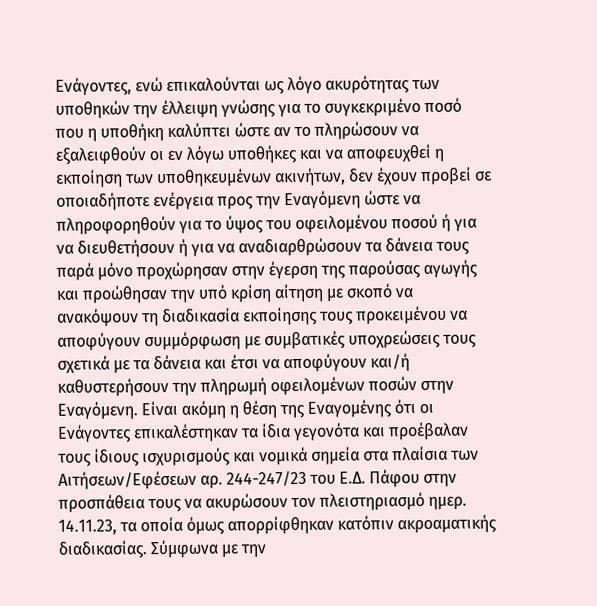Ενάγοντες, ενώ επικαλούνται ως λόγο ακυρότητας των υποθηκών την έλλειψη γνώσης για το συγκεκριμένο ποσό που η υποθήκη καλύπτει ώστε αν το πληρώσουν να εξαλειφθούν οι εν λόγω υποθήκες και να αποφευχθεί η εκποίηση των υποθηκευμένων ακινήτων, δεν έχουν προβεί σε οποιαδήποτε ενέργεια προς την Εναγόμενη ώστε να πληροφορηθούν για το ύψος του οφειλομένου ποσού ή για να διευθετήσουν ή για να αναδιαρθρώσουν τα δάνεια τους παρά μόνο προχώρησαν στην έγερση της παρούσας αγωγής και προώθησαν την υπό κρίση αίτηση με σκοπό να ανακόψουν τη διαδικασία εκποίησης τους προκειμένου να αποφύγουν συμμόρφωση με συμβατικές υποχρεώσεις τους σχετικά με τα δάνεια και έτσι να αποφύγουν και/ή καθυστερήσουν την πληρωμή οφειλομένων ποσών στην Εναγόμενη. Είναι ακόμη η θέση της Εναγομένης ότι οι Ενάγοντες επικαλέστηκαν τα ίδια γεγονότα και προέβαλαν τους ίδιους ισχυρισμούς και νομικά σημεία στα πλαίσια των Αιτήσεων/Εφέσεων αρ. 244-247/23 του Ε.Δ. Πάφου στην προσπάθεια τους να ακυρώσουν τον πλειστηριασμό ημερ. 14.11.23, τα οποία όμως απορρίφθηκαν κατόπιν ακροαματικής διαδικασίας. Σύμφωνα με την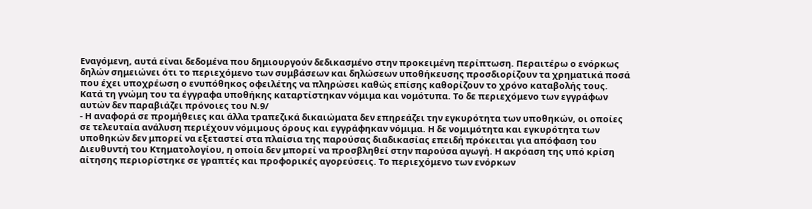Εναγόμενη, αυτά είναι δεδομένα που δημιουργούν δεδικασμένο στην προκειμένη περίπτωση. Περαιτέρω ο ενόρκως δηλών σημειώνει ότι το περιεχόμενο των συμβάσεων και δηλώσεων υποθήκευσης προσδιορίζουν τα χρηματικά ποσά που έχει υποχρέωση ο ενυπόθηκος οφειλέτης να πληρώσει καθώς επίσης καθορίζουν το χρόνο καταβολής τους. Κατά τη γνώμη του τα έγγραφα υποθήκης καταρτίστηκαν νόμιμα και νομότυπα. Το δε περιεχόμενο των εγγράφων αυτών δεν παραβιάζει πρόνοιες του Ν.9/
- Η αναφορά σε προμήθειες και άλλα τραπεζικά δικαιώματα δεν επηρεάζει την εγκυρότητα των υποθηκών, οι οποίες σε τελευταία ανάλυση περιέχουν νόμιμους όρους και εγγράφηκαν νόμιμα. Η δε νομιμότητα και εγκυρότητα των υποθηκών δεν μπορεί να εξεταστεί στα πλαίσια της παρούσας διαδικασίας επειδή πρόκειται για απόφαση του Διευθυντή του Κτηματολογίου, η οποία δεν μπορεί να προσβληθεί στην παρούσα αγωγή. Η ακρόαση της υπό κρίση αίτησης περιορίστηκε σε γραπτές και προφορικές αγορεύσεις. Το περιεχόμενο των ενόρκων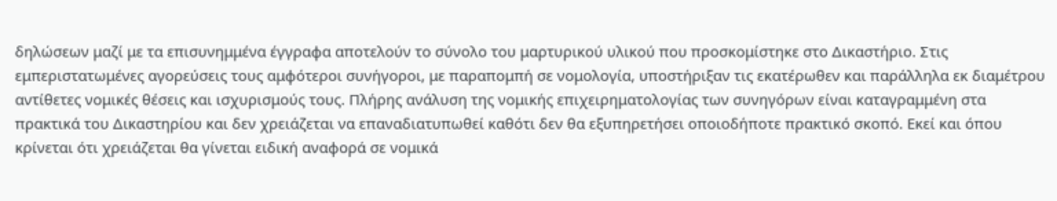δηλώσεων μαζί με τα επισυνημμένα έγγραφα αποτελούν το σύνολο του μαρτυρικού υλικού που προσκομίστηκε στο Δικαστήριο. Στις εμπεριστατωμένες αγορεύσεις τους αμφότεροι συνήγοροι, με παραπομπή σε νομολογία, υποστήριξαν τις εκατέρωθεν και παράλληλα εκ διαμέτρου αντίθετες νομικές θέσεις και ισχυρισμούς τους. Πλήρης ανάλυση της νομικής επιχειρηματολογίας των συνηγόρων είναι καταγραμμένη στα πρακτικά του Δικαστηρίου και δεν χρειάζεται να επαναδιατυπωθεί καθότι δεν θα εξυπηρετήσει οποιοδήποτε πρακτικό σκοπό. Εκεί και όπου κρίνεται ότι χρειάζεται θα γίνεται ειδική αναφορά σε νομικά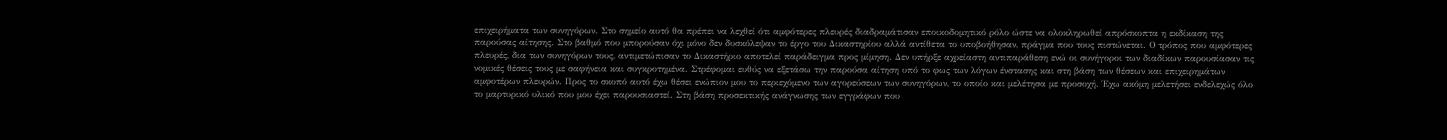επιχειρήματα των συνηγόρων. Στο σημείο αυτό θα πρέπει να λεχθεί ότι αμφότερες πλευρές διαδραμάτισαν εποικοδομητικό ρόλο ώστε να ολοκληρωθεί απρόσκοπτα η εκδίκαση της παρούσας αίτησης. Στο βαθμό που μπορούσαν όχι μόνο δεν δυσκόλεψαν το έργο του Δικαστηρίου αλλά αντίθετα το υποβοήθησαν, πράγμα που τους πιστώνεται. Ο τρόπος που αμφότερες πλευρές, δια των συνηγόρων τους, αντιμετώπισαν το Δικαστήριο αποτελεί παράδειγμα προς μίμηση. Δεν υπήρξε αχρείαστη αντιπαράθεση ενώ οι συνήγοροι των διαδίκων παρουσίασαν τις νομικές θέσεις τους με σαφήνεια και συγκροτημένα. Στρέφομαι ευθύς να εξετάσω την παρούσα αίτηση υπό το φως των λόγων ένστασης και στη βάση των θέσεων και επιχειρημάτων αμφοτέρων πλευρών. Προς το σκοπό αυτό έχω θέσει ενώπιον μου το περιεχόμενο των αγορεύσεων των συνηγόρων, το οποίο και μελέτησα με προσοχή. Έχω ακόμη μελετήσει ενδελεχώς όλο το μαρτυρικό υλικό που μου έχει παρουσιαστεί. Στη βάση προσεκτικής ανάγνωσης των εγγράφων που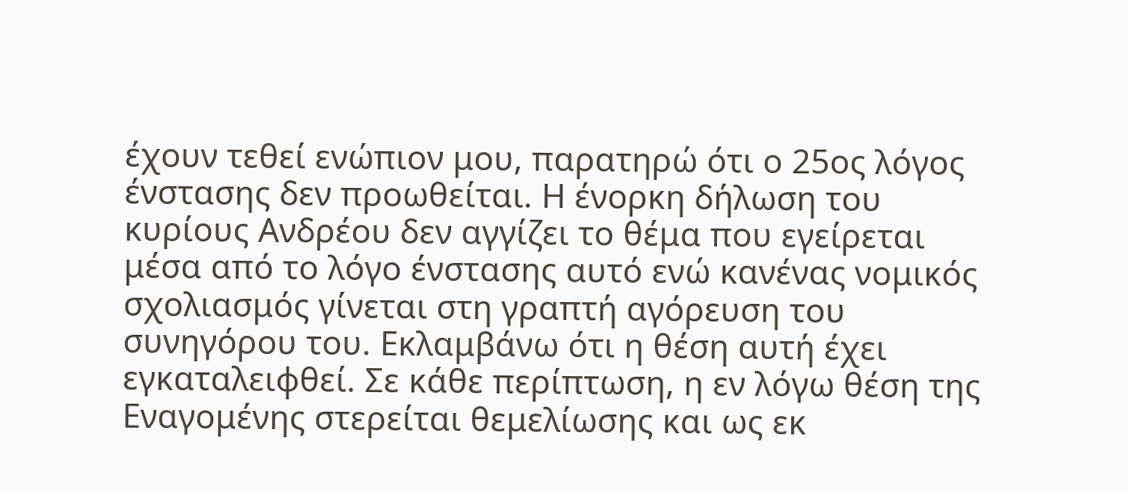έχουν τεθεί ενώπιον μου, παρατηρώ ότι ο 25ος λόγος ένστασης δεν προωθείται. Η ένορκη δήλωση του κυρίους Ανδρέου δεν αγγίζει το θέμα που εγείρεται μέσα από το λόγο ένστασης αυτό ενώ κανένας νομικός σχολιασμός γίνεται στη γραπτή αγόρευση του συνηγόρου του. Εκλαμβάνω ότι η θέση αυτή έχει εγκαταλειφθεί. Σε κάθε περίπτωση, η εν λόγω θέση της Εναγομένης στερείται θεμελίωσης και ως εκ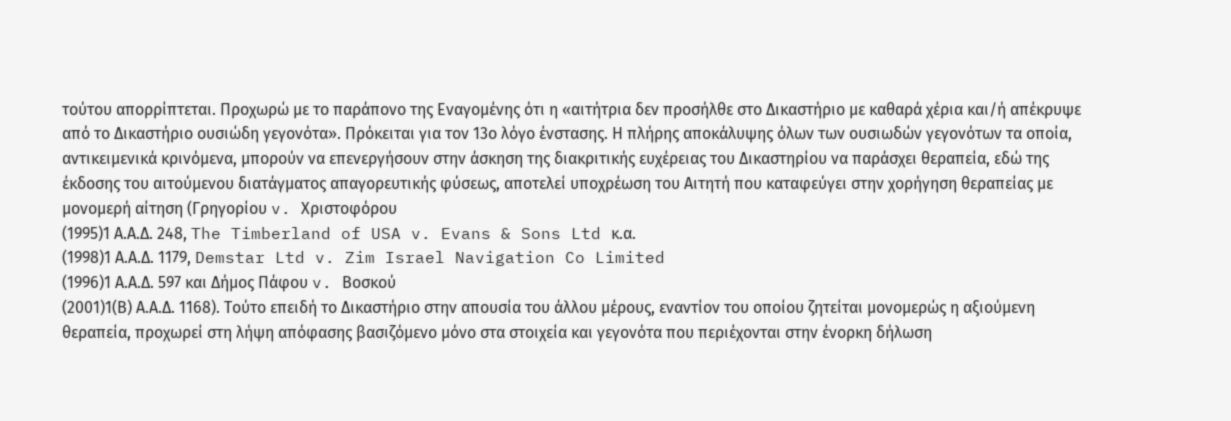τούτου απορρίπτεται. Προχωρώ με το παράπονο της Εναγομένης ότι η «αιτήτρια δεν προσήλθε στο Δικαστήριο με καθαρά χέρια και/ή απέκρυψε από το Δικαστήριο ουσιώδη γεγονότα». Πρόκειται για τον 13ο λόγο ένστασης. Η πλήρης αποκάλυψης όλων των ουσιωδών γεγονότων τα οποία, αντικειμενικά κρινόμενα, μπορούν να επενεργήσουν στην άσκηση της διακριτικής ευχέρειας του Δικαστηρίου να παράσχει θεραπεία, εδώ της έκδοσης του αιτούμενου διατάγματος απαγορευτικής φύσεως, αποτελεί υποχρέωση του Αιτητή που καταφεύγει στην χορήγηση θεραπείας με μονομερή αίτηση (Γρηγορίου v. Χριστοφόρου
(1995)1 Α.Α.Δ. 248, The Timberland of USA v. Evans & Sons Ltd κ.α.
(1998)1 Α.Α.Δ. 1179, Demstar Ltd v. Zim Israel Navigation Co Limited
(1996)1 Α.Α.Δ. 597 και Δήμος Πάφου v. Βοσκού
(2001)1(Β) Α.Α.Δ. 1168). Τούτο επειδή το Δικαστήριο στην απουσία του άλλου μέρους, εναντίον του οποίου ζητείται μονομερώς η αξιούμενη θεραπεία, προχωρεί στη λήψη απόφασης βασιζόμενο μόνο στα στοιχεία και γεγονότα που περιέχονται στην ένορκη δήλωση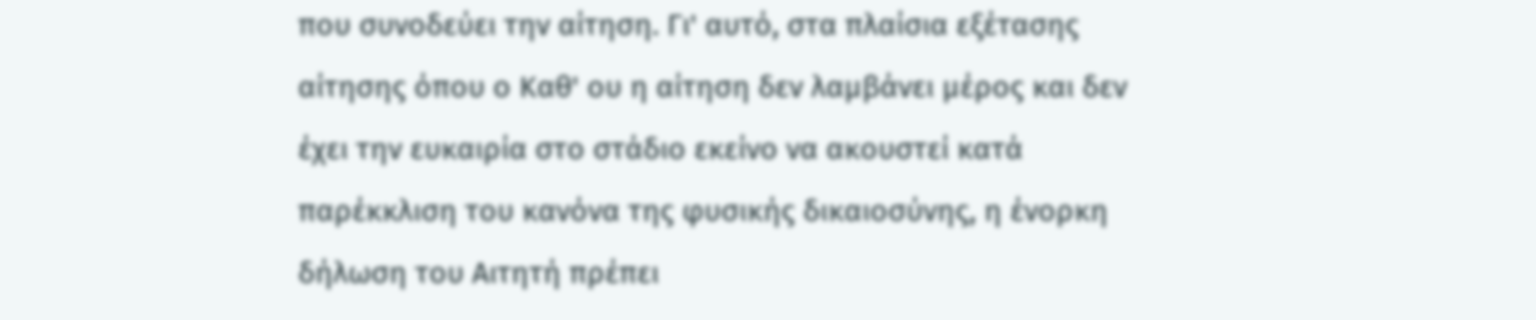που συνοδεύει την αίτηση. Γι' αυτό, στα πλαίσια εξέτασης αίτησης όπου ο Καθ' ου η αίτηση δεν λαμβάνει μέρος και δεν έχει την ευκαιρία στο στάδιο εκείνο να ακουστεί κατά παρέκκλιση του κανόνα της φυσικής δικαιοσύνης, η ένορκη δήλωση του Αιτητή πρέπει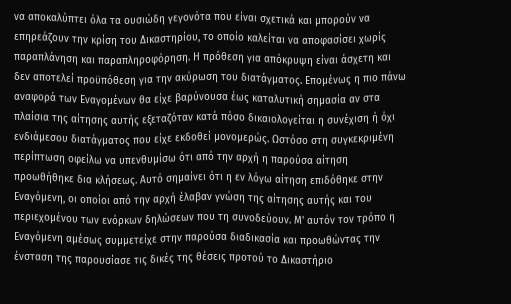να αποκαλύπτει όλα τα ουσιώδη γεγονότα που είναι σχετικά και μπορούν να επηρεάζουν την κρίση του Δικαστηρίου, το οποίο καλείται να αποφασίσει χωρίς παραπλάνηση και παραπληροφόρηση. Η πρόθεση για απόκρυψη είναι άσχετη και δεν αποτελεί προϋπόθεση για την ακύρωση του διατάγματος. Επομένως η πιο πάνω αναφορά των Εναγομένων θα είχε βαρύνουσα έως καταλυτική σημασία αν στα πλαίσια της αίτησης αυτής εξεταζόταν κατά πόσο δικαιολογείται η συνέχιση ή όχι ενδιάμεσου διατάγματος που είχε εκδοθεί μονομερώς. Ωστόσο στη συγκεκριμένη περίπτωση οφείλω να υπενθυμίσω ότι από την αρχή η παρούσα αίτηση προωθήθηκε δια κλήσεως. Αυτό σημαίνει ότι η εν λόγω αίτηση επιδόθηκε στην Εναγόμενη, οι οποίοι από την αρχή έλαβαν γνώση της αίτησης αυτής και του περιεχομένου των ενόρκων δηλώσεων που τη συνοδεύουν. Μ' αυτόν τον τρόπο η Εναγόμενη αμέσως συμμετείχε στην παρούσα διαδικασία και προωθώντας την ένσταση της παρουσίασε τις δικές της θέσεις προτού το Δικαστήριο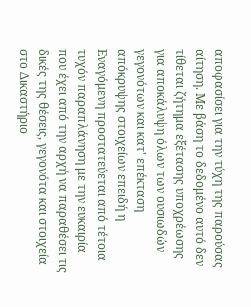αποφασίσει για την τύχη της παρούσας αίτηση. Με βάση το δεδομένο αυτό δεν τίθεται ζήτημα εξέτασης υποχρέωσης για αποκάλυψη όλων των ουσιωδών γεγονότων και κατ' επέκταση απόκρυψης στοιχείων επειδή η Εναγόμενη προστατεύεται από τέτοια τυχόν παραπλάνηση με την ευκαιρία που έχει από την αρχή να παραθέσει τις δικές της θέσεις, γεγονότα και στοιχεία στο Δικαστήριο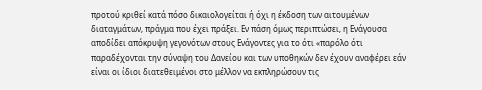προτού κριθεί κατά πόσο δικαιολογείται ή όχι η έκδοση των αιτουμένων διαταγμάτων, πράγμα που έχει πράξει. Εν πάση όμως περιπτώσει, η Ενάγουσα αποδίδει απόκρυψη γεγονότων στους Ενάγοντες για το ότι «παρόλο ότι παραδέχονται την σύναψη του Δανείου και των υποθηκών δεν έχουν αναφέρει εάν είναι οι ίδιοι διατεθειμένοι στο μέλλον να εκπληρώσουν τις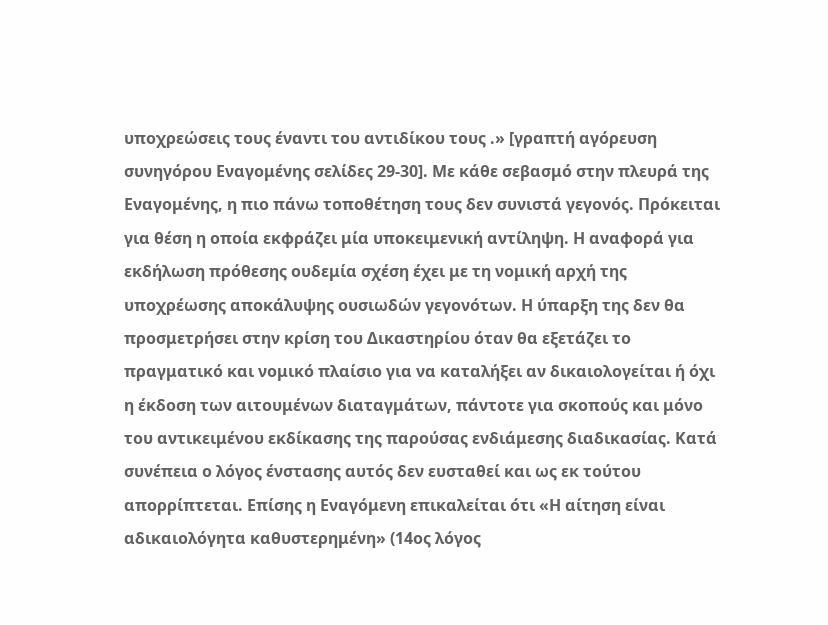υποχρεώσεις τους έναντι του αντιδίκου τους .» [γραπτή αγόρευση συνηγόρου Εναγομένης σελίδες 29-30]. Με κάθε σεβασμό στην πλευρά της Εναγομένης, η πιο πάνω τοποθέτηση τους δεν συνιστά γεγονός. Πρόκειται για θέση η οποία εκφράζει μία υποκειμενική αντίληψη. Η αναφορά για εκδήλωση πρόθεσης ουδεμία σχέση έχει με τη νομική αρχή της υποχρέωσης αποκάλυψης ουσιωδών γεγονότων. Η ύπαρξη της δεν θα προσμετρήσει στην κρίση του Δικαστηρίου όταν θα εξετάζει το πραγματικό και νομικό πλαίσιο για να καταλήξει αν δικαιολογείται ή όχι η έκδοση των αιτουμένων διαταγμάτων, πάντοτε για σκοπούς και μόνο του αντικειμένου εκδίκασης της παρούσας ενδιάμεσης διαδικασίας. Κατά συνέπεια ο λόγος ένστασης αυτός δεν ευσταθεί και ως εκ τούτου απορρίπτεται. Επίσης η Εναγόμενη επικαλείται ότι «Η αίτηση είναι αδικαιολόγητα καθυστερημένη» (14ος λόγος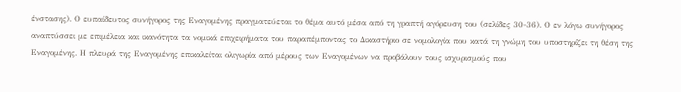ένστασης). Ο ευπαίδευτος συνήγορος της Εναγομένης πραγματεύεται το θέμα αυτό μέσα από τη γραπτή αγόρευση του (σελίδες 30-36). Ο εν λόγω συνήγορος αναπτύσσει με επιμέλεια και ικανότητα τα νομικά επιχειρήματα του παραπέμποντας το Δικαστήριο σε νομολογία που κατά τη γνώμη του υποστηρίζει τη θέση της Εναγομένης. Η πλευρά της Εναγομένης επικαλείται ολιγωρία από μέρους των Εναγομένων να προβάλουν τους ισχυρισμούς που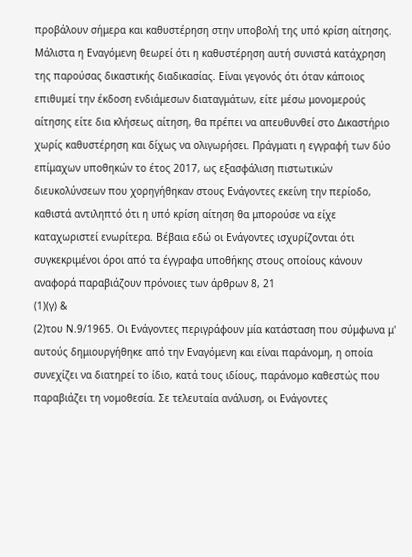προβάλουν σήμερα και καθυστέρηση στην υποβολή της υπό κρίση αίτησης. Μάλιστα η Εναγόμενη θεωρεί ότι η καθυστέρηση αυτή συνιστά κατάχρηση της παρούσας δικαστικής διαδικασίας. Είναι γεγονός ότι όταν κάποιος επιθυμεί την έκδοση ενδιάμεσων διαταγμάτων, είτε μέσω μονομερούς αίτησης είτε δια κλήσεως αίτηση, θα πρέπει να απευθυνθεί στο Δικαστήριο χωρίς καθυστέρηση και δίχως να ολιγωρήσει. Πράγματι η εγγραφή των δύο επίμαχων υποθηκών το έτος 2017, ως εξασφάλιση πιστωτικών διευκολύνσεων που χορηγήθηκαν στους Ενάγοντες εκείνη την περίοδο, καθιστά αντιληπτό ότι η υπό κρίση αίτηση θα μπορούσε να είχε καταχωριστεί ενωρίτερα. Βέβαια εδώ οι Ενάγοντες ισχυρίζονται ότι συγκεκριμένοι όροι από τα έγγραφα υποθήκης στους οποίους κάνουν αναφορά παραβιάζουν πρόνοιες των άρθρων 8, 21
(1)(γ) &
(2)του Ν.9/1965. Οι Ενάγοντες περιγράφουν μία κατάσταση που σύμφωνα μ' αυτούς δημιουργήθηκε από την Εναγόμενη και είναι παράνομη, η οποία συνεχίζει να διατηρεί το ίδιο, κατά τους ιδίους, παράνομο καθεστώς που παραβιάζει τη νομοθεσία. Σε τελευταία ανάλυση, οι Ενάγοντες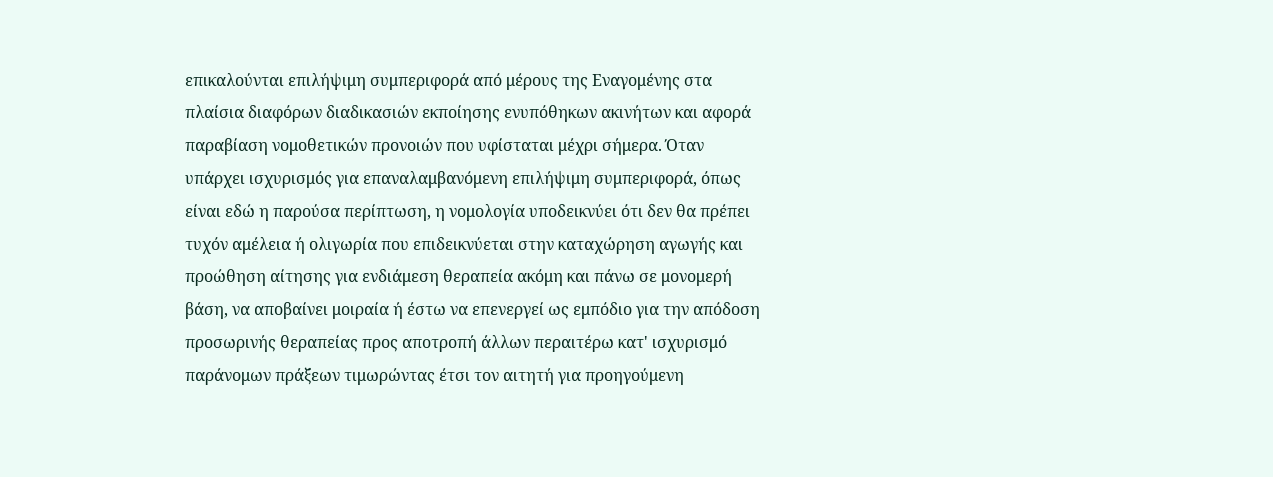επικαλούνται επιλήψιμη συμπεριφορά από μέρους της Εναγομένης στα πλαίσια διαφόρων διαδικασιών εκποίησης ενυπόθηκων ακινήτων και αφορά παραβίαση νομοθετικών προνοιών που υφίσταται μέχρι σήμερα. Όταν υπάρχει ισχυρισμός για επαναλαμβανόμενη επιλήψιμη συμπεριφορά, όπως είναι εδώ η παρούσα περίπτωση, η νομολογία υποδεικνύει ότι δεν θα πρέπει τυχόν αμέλεια ή ολιγωρία που επιδεικνύεται στην καταχώρηση αγωγής και προώθηση αίτησης για ενδιάμεση θεραπεία ακόμη και πάνω σε μονομερή βάση, να αποβαίνει μοιραία ή έστω να επενεργεί ως εμπόδιο για την απόδοση προσωρινής θεραπείας προς αποτροπή άλλων περαιτέρω κατ' ισχυρισμό παράνομων πράξεων τιμωρώντας έτσι τον αιτητή για προηγούμενη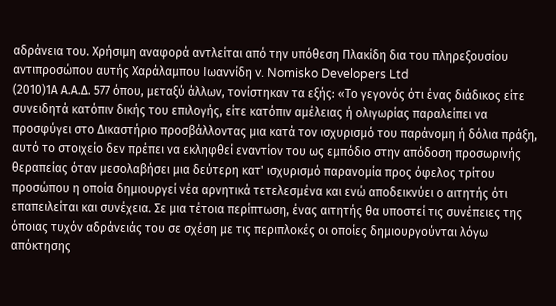αδράνεια του. Χρήσιμη αναφορά αντλείται από την υπόθεση Πλακίδη δια του πληρεξουσίου αντιπροσώπου αυτής Χαράλαμπου Ιωαννίδη v. Nomisko Developers Ltd
(2010)1Α Α.Α.Δ. 577 όπου, μεταξύ άλλων, τονίστηκαν τα εξής: «Το γεγονός ότι ένας διάδικος είτε συνειδητά κατόπιν δικής του επιλογής, είτε κατόπιν αμέλειας ή ολιγωρίας παραλείπει να προσφύγει στο Δικαστήριο προσβάλλοντας μια κατά τον ισχυρισμό του παράνομη ή δόλια πράξη, αυτό το στοιχείο δεν πρέπει να εκληφθεί εναντίον του ως εμπόδιο στην απόδοση προσωρινής θεραπείας όταν μεσολαβήσει μια δεύτερη κατ' ισχυρισμό παρανομία προς όφελος τρίτου προσώπου η οποία δημιουργεί νέα αρνητικά τετελεσμένα και ενώ αποδεικνύει ο αιτητής ότι επαπειλείται και συνέχεια. Σε μια τέτοια περίπτωση, ένας αιτητής θα υποστεί τις συνέπειες της όποιας τυχόν αδράνειάς του σε σχέση με τις περιπλοκές οι οποίες δημιουργούνται λόγω απόκτησης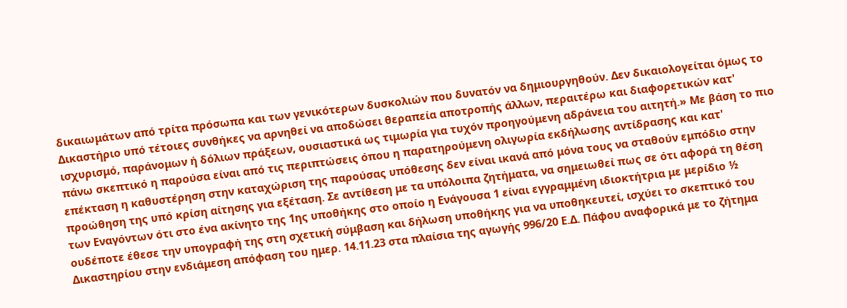δικαιωμάτων από τρίτα πρόσωπα και των γενικότερων δυσκολιών που δυνατόν να δημιουργηθούν. Δεν δικαιολογείται όμως το Δικαστήριο υπό τέτοιες συνθήκες να αρνηθεί να αποδώσει θεραπεία αποτροπής άλλων, περαιτέρω και διαφορετικών κατ' ισχυρισμό, παράνομων ή δόλιων πράξεων, ουσιαστικά ως τιμωρία για τυχόν προηγούμενη αδράνεια του αιτητή.» Με βάση το πιο πάνω σκεπτικό η παρούσα είναι από τις περιπτώσεις όπου η παρατηρούμενη ολιγωρία εκδήλωσης αντίδρασης και κατ' επέκταση η καθυστέρηση στην καταχώριση της παρούσας υπόθεσης δεν είναι ικανά από μόνα τους να σταθούν εμπόδιο στην προώθηση της υπό κρίση αίτησης για εξέταση. Σε αντίθεση με τα υπόλοιπα ζητήματα, να σημειωθεί πως σε ότι αφορά τη θέση των Εναγόντων ότι στο ένα ακίνητο της 1ης υποθήκης στο οποίο η Ενάγουσα 1 είναι εγγραμμένη ιδιοκτήτρια με μερίδιο ½ ουδέποτε έθεσε την υπογραφή της στη σχετική σύμβαση και δήλωση υποθήκης για να υποθηκευτεί, ισχύει το σκεπτικό του Δικαστηρίου στην ενδιάμεση απόφαση του ημερ. 14.11.23 στα πλαίσια της αγωγής 996/20 Ε.Δ. Πάφου αναφορικά με το ζήτημα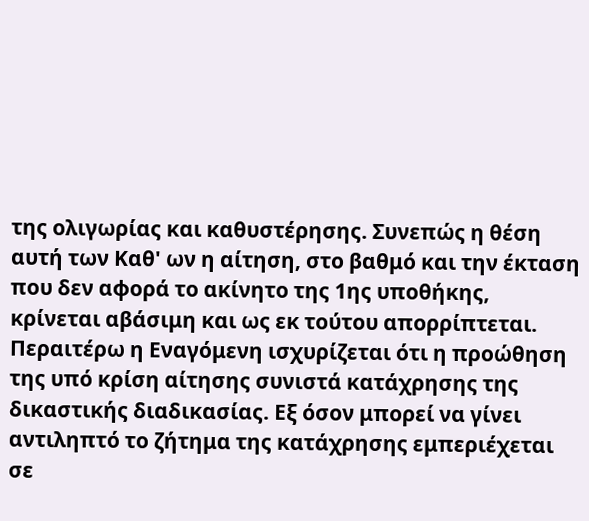της ολιγωρίας και καθυστέρησης. Συνεπώς η θέση αυτή των Καθ' ων η αίτηση, στο βαθμό και την έκταση που δεν αφορά το ακίνητο της 1ης υποθήκης, κρίνεται αβάσιμη και ως εκ τούτου απορρίπτεται. Περαιτέρω η Εναγόμενη ισχυρίζεται ότι η προώθηση της υπό κρίση αίτησης συνιστά κατάχρησης της δικαστικής διαδικασίας. Εξ όσον μπορεί να γίνει αντιληπτό το ζήτημα της κατάχρησης εμπεριέχεται σε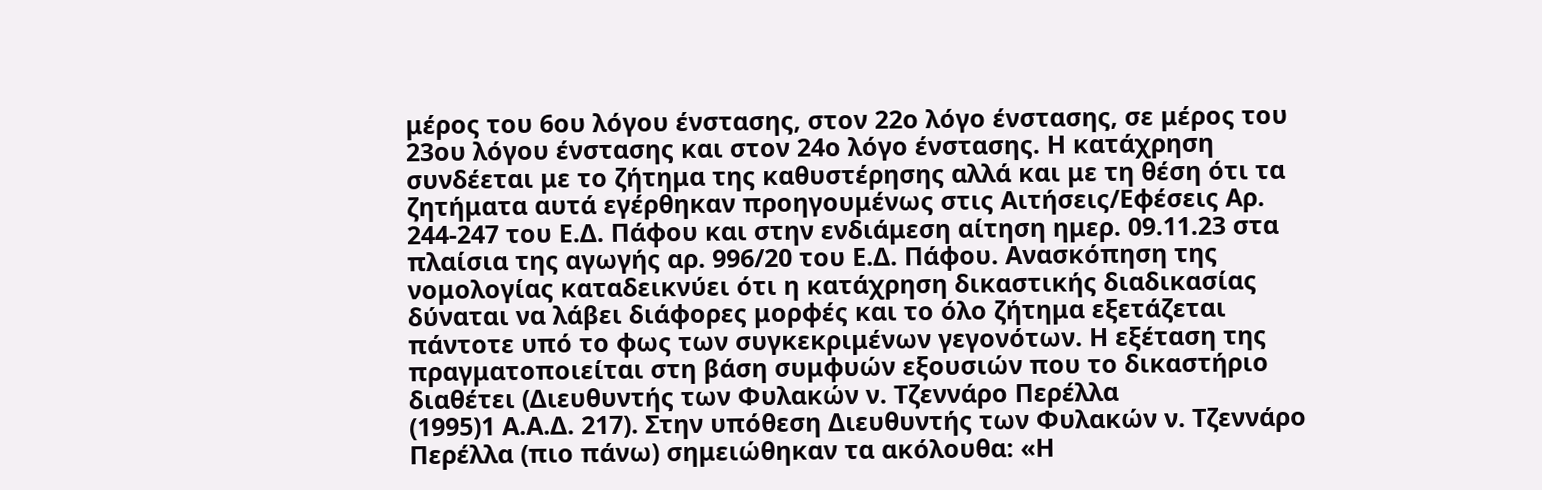μέρος του 6ου λόγου ένστασης, στον 22ο λόγο ένστασης, σε μέρος του 23ου λόγου ένστασης και στον 24ο λόγο ένστασης. Η κατάχρηση συνδέεται με το ζήτημα της καθυστέρησης αλλά και με τη θέση ότι τα ζητήματα αυτά εγέρθηκαν προηγουμένως στις Αιτήσεις/Εφέσεις Αρ. 244-247 του Ε.Δ. Πάφου και στην ενδιάμεση αίτηση ημερ. 09.11.23 στα πλαίσια της αγωγής αρ. 996/20 του Ε.Δ. Πάφου. Ανασκόπηση της νομολογίας καταδεικνύει ότι η κατάχρηση δικαστικής διαδικασίας δύναται να λάβει διάφορες μορφές και το όλο ζήτημα εξετάζεται πάντοτε υπό το φως των συγκεκριμένων γεγονότων. Η εξέταση της πραγματοποιείται στη βάση συμφυών εξουσιών που το δικαστήριο διαθέτει (Διευθυντής των Φυλακών ν. Τζεννάρο Περέλλα
(1995)1 Α.Α.Δ. 217). Στην υπόθεση Διευθυντής των Φυλακών ν. Τζεννάρο Περέλλα (πιο πάνω) σημειώθηκαν τα ακόλουθα: «Η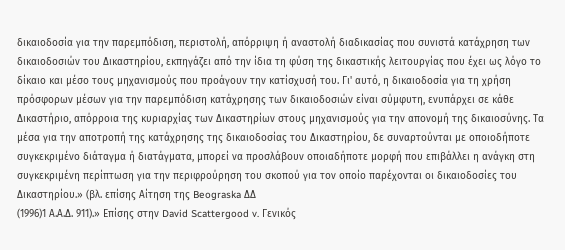δικαιοδοσία για την παρεμπόδιση, περιστολή, απόρριψη ή αναστολή διαδικασίας που συνιστά κατάχρηση των δικαιοδοσιών του Δικαστηρίου, εκπηγάζει από την ίδια τη φύση της δικαστικής λειτουργίας που έχει ως λόγο το δίκαιο και μέσο τους μηχανισμούς που προάγουν την κατίσχυσή του. Γι' αυτό, η δικαιοδοσία για τη χρήση πρόσφορων μέσων για την παρεμπόδιση κατάχρησης των δικαιοδοσιών είναι σύμφυτη, ενυπάρχει σε κάθε Δικαστήριο, απόρροια της κυριαρχίας των Δικαστηρίων στους μηχανισμούς για την απονομή της δικαιοσύνης. Τα μέσα για την αποτροπή της κατάχρησης της δικαιοδοσίας του Δικαστηρίου, δε συναρτούνται με οποιοδήποτε συγκεκριμένο διάταγμα ή διατάγματα, μπορεί να προσλάβουν οποιαδήποτε μορφή που επιβάλλει η ανάγκη στη συγκεκριμένη περίπτωση για την περιφρούρηση του σκοπού για τον οποίο παρέχονται οι δικαιοδοσίες του Δικαστηρίου.» (βλ. επίσης Αίτηση της Beograska ΔΔ
(1996)1 Α.Α.Δ. 911).» Επίσης στην David Scattergood v. Γενικός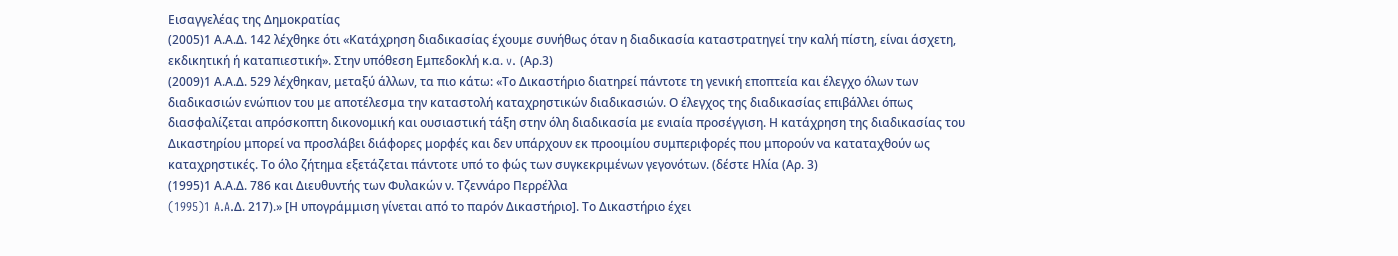Εισαγγελέας της Δημοκρατίας
(2005)1 Α.Α.Δ. 142 λέχθηκε ότι «Κατάχρηση διαδικασίας έχουμε συνήθως όταν η διαδικασία καταστρατηγεί την καλή πίστη, είναι άσχετη, εκδικητική ή καταπιεστική». Στην υπόθεση Εμπεδοκλή κ.α. v. (Αρ.3)
(2009)1 Α.Α.Δ. 529 λέχθηκαν, μεταξύ άλλων, τα πιο κάτω: «Το Δικαστήριο διατηρεί πάντοτε τη γενική εποπτεία και έλεγχο όλων των διαδικασιών ενώπιον του με αποτέλεσμα την καταστολή καταχρηστικών διαδικασιών. Ο έλεγχος της διαδικασίας επιβάλλει όπως διασφαλίζεται απρόσκοπτη δικονομική και ουσιαστική τάξη στην όλη διαδικασία με ενιαία προσέγγιση. Η κατάχρηση της διαδικασίας του Δικαστηρίου μπορεί να προσλάβει διάφορες μορφές και δεν υπάρχουν εκ προοιμίου συμπεριφορές που μπορούν να καταταχθούν ως καταχρηστικές. Το όλο ζήτημα εξετάζεται πάντοτε υπό το φώς των συγκεκριμένων γεγονότων. (δέστε Ηλία (Αρ. 3)
(1995)1 Α.Α.Δ. 786 και Διευθυντής των Φυλακών ν. Τζεννάρο Περρέλλα
(1995)1 A.A.Δ. 217).» [Η υπογράμμιση γίνεται από το παρόν Δικαστήριο]. Το Δικαστήριο έχει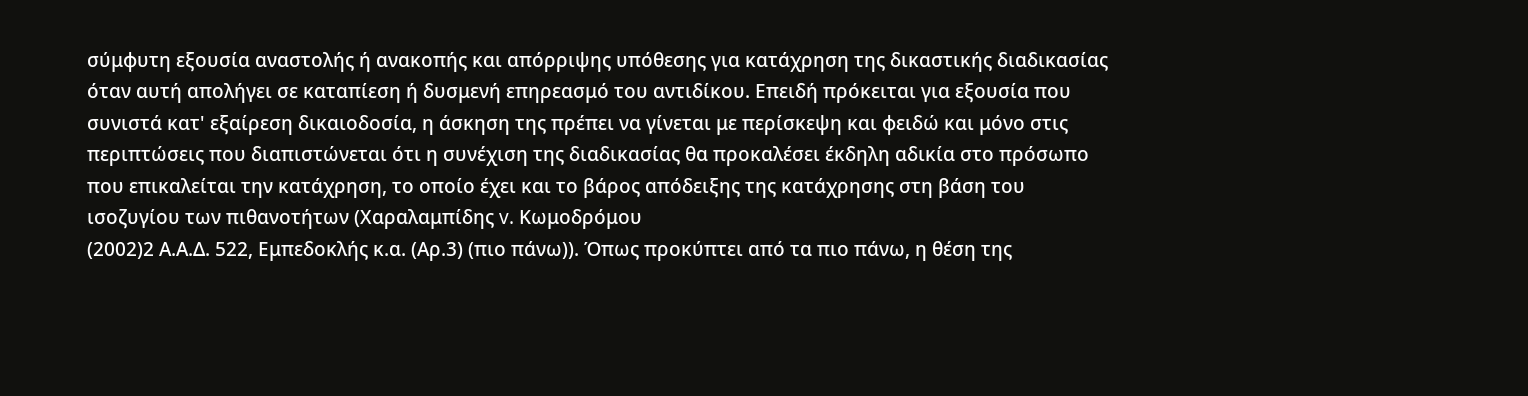σύμφυτη εξουσία αναστολής ή ανακοπής και απόρριψης υπόθεσης για κατάχρηση της δικαστικής διαδικασίας όταν αυτή απολήγει σε καταπίεση ή δυσμενή επηρεασμό του αντιδίκου. Επειδή πρόκειται για εξουσία που συνιστά κατ' εξαίρεση δικαιοδοσία, η άσκηση της πρέπει να γίνεται με περίσκεψη και φειδώ και μόνο στις περιπτώσεις που διαπιστώνεται ότι η συνέχιση της διαδικασίας θα προκαλέσει έκδηλη αδικία στο πρόσωπο που επικαλείται την κατάχρηση, το οποίο έχει και το βάρος απόδειξης της κατάχρησης στη βάση του ισοζυγίου των πιθανοτήτων (Χαραλαμπίδης v. Κωμοδρόμου
(2002)2 Α.Α.Δ. 522, Εμπεδοκλής κ.α. (Αρ.3) (πιο πάνω)). Όπως προκύπτει από τα πιο πάνω, η θέση της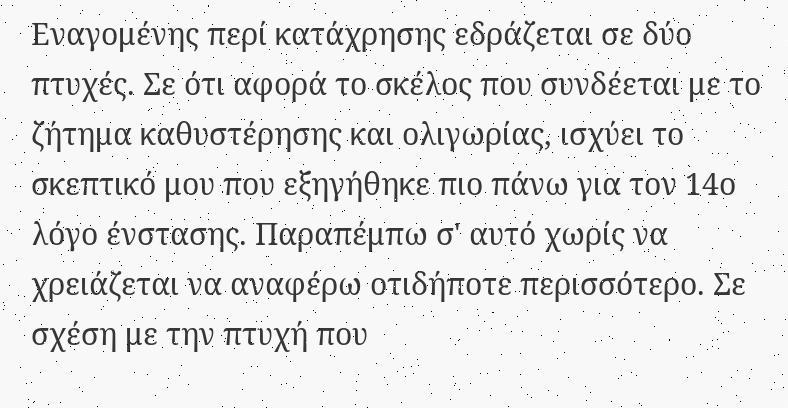Εναγομένης περί κατάχρησης εδράζεται σε δύο πτυχές. Σε ότι αφορά το σκέλος που συνδέεται με το ζήτημα καθυστέρησης και ολιγωρίας, ισχύει το σκεπτικό μου που εξηγήθηκε πιο πάνω για τον 14ο λόγο ένστασης. Παραπέμπω σ' αυτό χωρίς να χρειάζεται να αναφέρω οτιδήποτε περισσότερο. Σε σχέση με την πτυχή που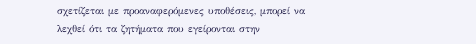σχετίζεται με προαναφερόμενες υποθέσεις, μπορεί να λεχθεί ότι τα ζητήματα που εγείρονται στην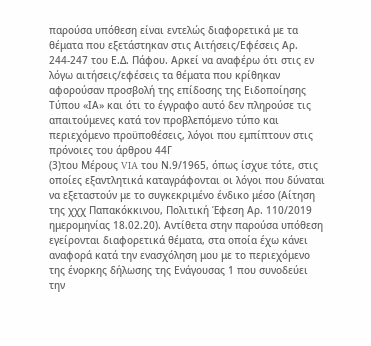παρούσα υπόθεση είναι εντελώς διαφορετικά με τα θέματα που εξετάστηκαν στις Αιτήσεις/Εφέσεις Αρ. 244-247 του Ε.Δ. Πάφου. Αρκεί να αναφέρω ότι στις εν λόγω αιτήσεις/εφέσεις τα θέματα που κρίθηκαν αφορούσαν προσβολή της επίδοσης της Ειδοποίησης Τύπου «ΙΑ» και ότι το έγγραφο αυτό δεν πληρούσε τις απαιτούμενες κατά τον προβλεπόμενο τύπο και περιεχόμενο προϋποθέσεις, λόγοι που εμπίπτουν στις πρόνοιες του άρθρου 44Γ
(3)του Μέρους VIA του Ν.9/1965, όπως ίσχυε τότε, στις οποίες εξαντλητικά καταγράφονται οι λόγοι που δύναται να εξεταστούν με το συγκεκριμένο ένδικο μέσο (Αίτηση της χχχ Παπακόκκινου, Πολιτική Έφεση Αρ. 110/2019 ημερομηνίας 18.02.20). Αντίθετα στην παρούσα υπόθεση εγείρονται διαφορετικά θέματα, στα οποία έχω κάνει αναφορά κατά την ενασχόληση μου με το περιεχόμενο της ένορκης δήλωσης της Ενάγουσας 1 που συνοδεύει την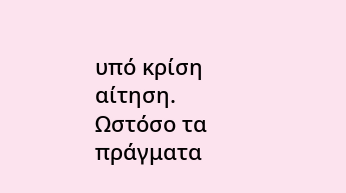υπό κρίση αίτηση. Ωστόσο τα πράγματα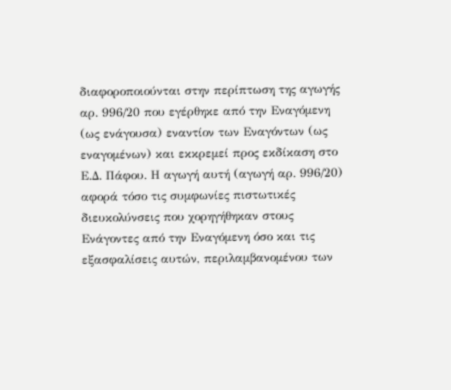διαφοροποιούνται στην περίπτωση της αγωγής αρ. 996/20 που εγέρθηκε από την Εναγόμενη (ως ενάγουσα) εναντίον των Εναγόντων (ως εναγομένων) και εκκρεμεί προς εκδίκαση στο Ε.Δ. Πάφου. Η αγωγή αυτή (αγωγή αρ. 996/20) αφορά τόσο τις συμφωνίες πιστωτικές διευκολύνσεις που χορηγήθηκαν στους Ενάγοντες από την Εναγόμενη όσο και τις εξασφαλίσεις αυτών, περιλαμβανομένου των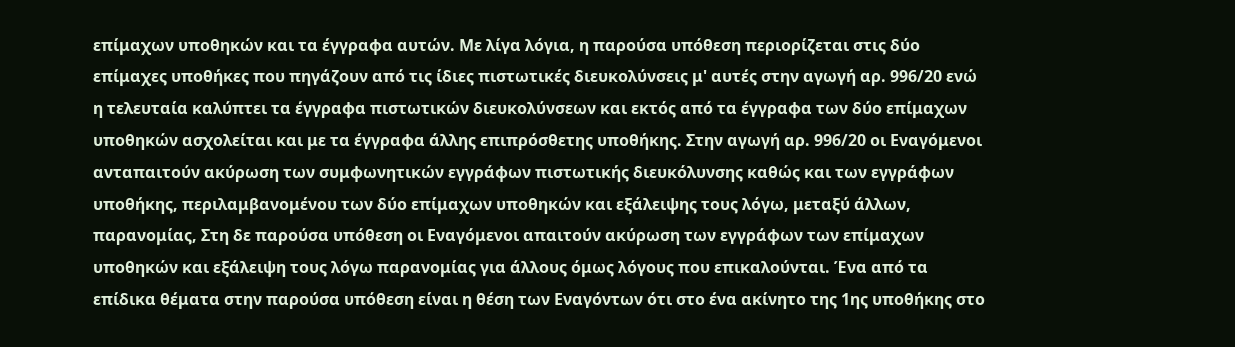επίμαχων υποθηκών και τα έγγραφα αυτών. Με λίγα λόγια, η παρούσα υπόθεση περιορίζεται στις δύο επίμαχες υποθήκες που πηγάζουν από τις ίδιες πιστωτικές διευκολύνσεις μ' αυτές στην αγωγή αρ. 996/20 ενώ η τελευταία καλύπτει τα έγγραφα πιστωτικών διευκολύνσεων και εκτός από τα έγγραφα των δύο επίμαχων υποθηκών ασχολείται και με τα έγγραφα άλλης επιπρόσθετης υποθήκης. Στην αγωγή αρ. 996/20 οι Εναγόμενοι ανταπαιτούν ακύρωση των συμφωνητικών εγγράφων πιστωτικής διευκόλυνσης καθώς και των εγγράφων υποθήκης, περιλαμβανομένου των δύο επίμαχων υποθηκών και εξάλειψης τους λόγω, μεταξύ άλλων, παρανομίας, Στη δε παρούσα υπόθεση οι Εναγόμενοι απαιτούν ακύρωση των εγγράφων των επίμαχων υποθηκών και εξάλειψη τους λόγω παρανομίας για άλλους όμως λόγους που επικαλούνται. Ένα από τα επίδικα θέματα στην παρούσα υπόθεση είναι η θέση των Εναγόντων ότι στο ένα ακίνητο της 1ης υποθήκης στο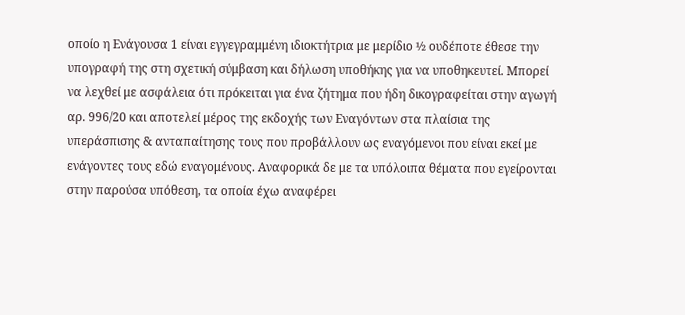οποίο η Ενάγουσα 1 είναι εγγεγραμμένη ιδιοκτήτρια με μερίδιο ½ ουδέποτε έθεσε την υπογραφή της στη σχετική σύμβαση και δήλωση υποθήκης για να υποθηκευτεί. Μπορεί να λεχθεί με ασφάλεια ότι πρόκειται για ένα ζήτημα που ήδη δικογραφείται στην αγωγή αρ. 996/20 και αποτελεί μέρος της εκδοχής των Εναγόντων στα πλαίσια της υπεράσπισης & ανταπαίτησης τους που προβάλλουν ως εναγόμενοι που είναι εκεί με ενάγοντες τους εδώ εναγομένους. Αναφορικά δε με τα υπόλοιπα θέματα που εγείρονται στην παρούσα υπόθεση, τα οποία έχω αναφέρει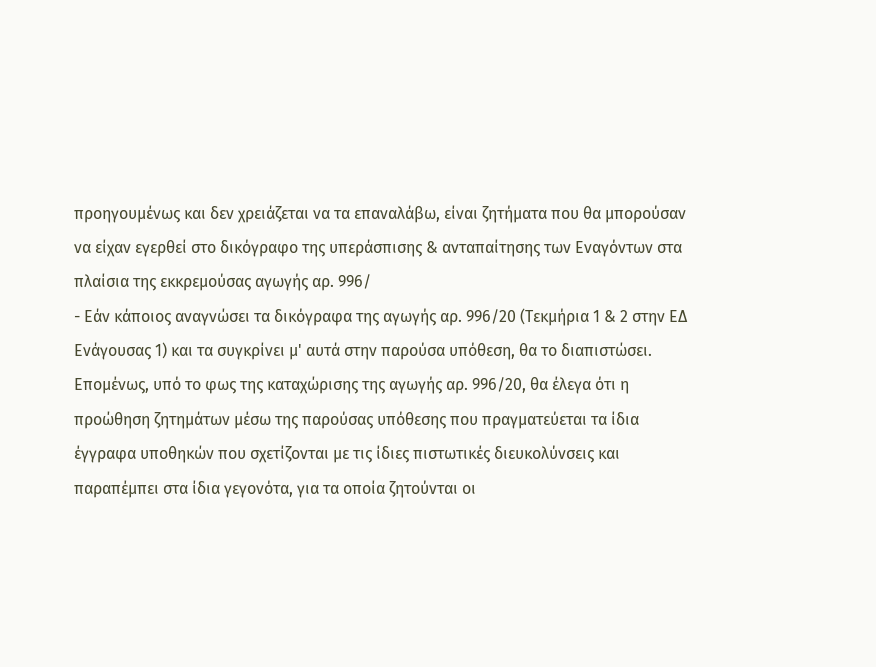προηγουμένως και δεν χρειάζεται να τα επαναλάβω, είναι ζητήματα που θα μπορούσαν να είχαν εγερθεί στο δικόγραφο της υπεράσπισης & ανταπαίτησης των Εναγόντων στα πλαίσια της εκκρεμούσας αγωγής αρ. 996/
- Εάν κάποιος αναγνώσει τα δικόγραφα της αγωγής αρ. 996/20 (Τεκμήρια 1 & 2 στην ΕΔ Ενάγουσας 1) και τα συγκρίνει μ' αυτά στην παρούσα υπόθεση, θα το διαπιστώσει. Επομένως, υπό το φως της καταχώρισης της αγωγής αρ. 996/20, θα έλεγα ότι η προώθηση ζητημάτων μέσω της παρούσας υπόθεσης που πραγματεύεται τα ίδια έγγραφα υποθηκών που σχετίζονται με τις ίδιες πιστωτικές διευκολύνσεις και παραπέμπει στα ίδια γεγονότα, για τα οποία ζητούνται οι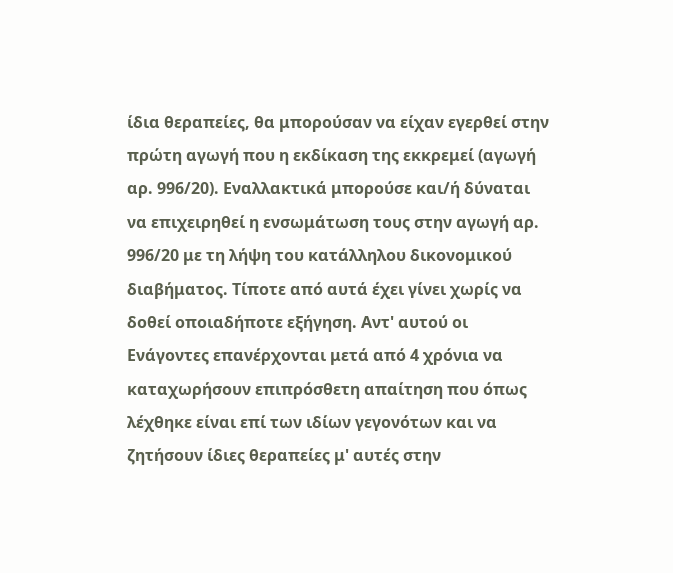ίδια θεραπείες, θα μπορούσαν να είχαν εγερθεί στην πρώτη αγωγή που η εκδίκαση της εκκρεμεί (αγωγή αρ. 996/20). Εναλλακτικά μπορούσε και/ή δύναται να επιχειρηθεί η ενσωμάτωση τους στην αγωγή αρ. 996/20 με τη λήψη του κατάλληλου δικονομικού διαβήματος. Τίποτε από αυτά έχει γίνει χωρίς να δοθεί οποιαδήποτε εξήγηση. Αντ' αυτού οι Ενάγοντες επανέρχονται μετά από 4 χρόνια να καταχωρήσουν επιπρόσθετη απαίτηση που όπως λέχθηκε είναι επί των ιδίων γεγονότων και να ζητήσουν ίδιες θεραπείες μ' αυτές στην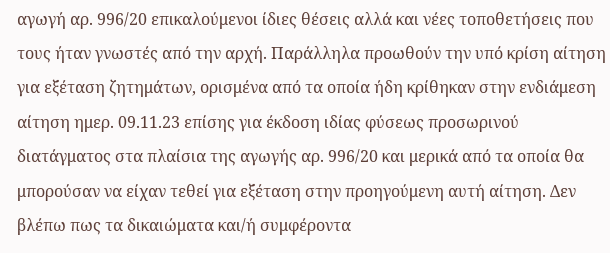αγωγή αρ. 996/20 επικαλούμενοι ίδιες θέσεις αλλά και νέες τοποθετήσεις που τους ήταν γνωστές από την αρχή. Παράλληλα προωθούν την υπό κρίση αίτηση για εξέταση ζητημάτων, ορισμένα από τα οποία ήδη κρίθηκαν στην ενδιάμεση αίτηση ημερ. 09.11.23 επίσης για έκδοση ιδίας φύσεως προσωρινού διατάγματος στα πλαίσια της αγωγής αρ. 996/20 και μερικά από τα οποία θα μπορούσαν να είχαν τεθεί για εξέταση στην προηγούμενη αυτή αίτηση. Δεν βλέπω πως τα δικαιώματα και/ή συμφέροντα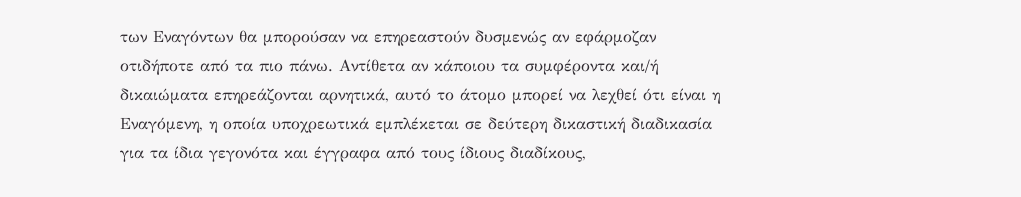των Εναγόντων θα μπορούσαν να επηρεαστούν δυσμενώς αν εφάρμοζαν οτιδήποτε από τα πιο πάνω. Αντίθετα αν κάποιου τα συμφέροντα και/ή δικαιώματα επηρεάζονται αρνητικά, αυτό το άτομο μπορεί να λεχθεί ότι είναι η Εναγόμενη, η οποία υποχρεωτικά εμπλέκεται σε δεύτερη δικαστική διαδικασία για τα ίδια γεγονότα και έγγραφα από τους ίδιους διαδίκους,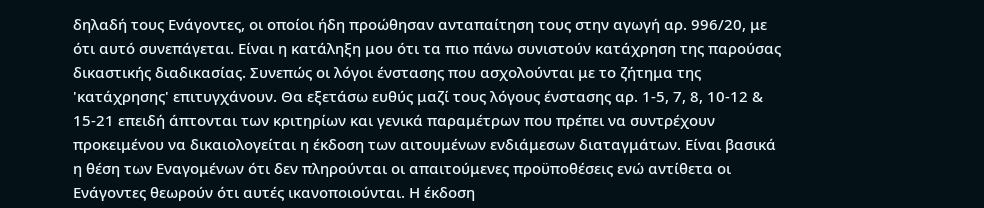δηλαδή τους Ενάγοντες, οι οποίοι ήδη προώθησαν ανταπαίτηση τους στην αγωγή αρ. 996/20, με ότι αυτό συνεπάγεται. Είναι η κατάληξη μου ότι τα πιο πάνω συνιστούν κατάχρηση της παρούσας δικαστικής διαδικασίας. Συνεπώς οι λόγοι ένστασης που ασχολούνται με το ζήτημα της 'κατάχρησης' επιτυγχάνουν. Θα εξετάσω ευθύς μαζί τους λόγους ένστασης αρ. 1-5, 7, 8, 10-12 & 15-21 επειδή άπτονται των κριτηρίων και γενικά παραμέτρων που πρέπει να συντρέχουν προκειμένου να δικαιολογείται η έκδοση των αιτουμένων ενδιάμεσων διαταγμάτων. Είναι βασικά η θέση των Εναγομένων ότι δεν πληρούνται οι απαιτούμενες προϋποθέσεις ενώ αντίθετα οι Ενάγοντες θεωρούν ότι αυτές ικανοποιούνται. Η έκδοση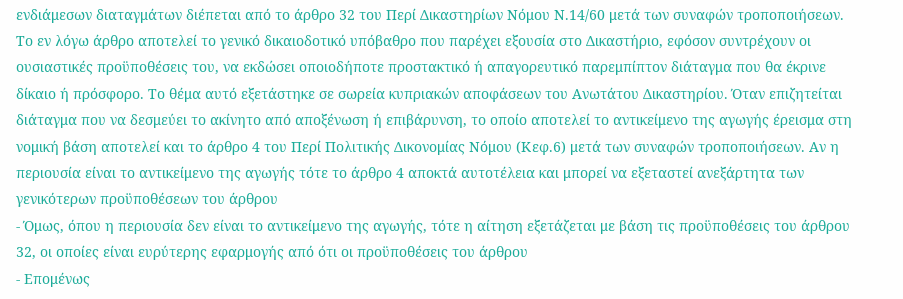ενδιάμεσων διαταγμάτων διέπεται από το άρθρο 32 του Περί Δικαστηρίων Νόμου Ν.14/60 μετά των συναφών τροποποιήσεων. Το εν λόγω άρθρο αποτελεί το γενικό δικαιοδοτικό υπόβαθρο που παρέχει εξουσία στο Δικαστήριο, εφόσον συντρέχουν οι ουσιαστικές προϋποθέσεις του, να εκδώσει οποιοδήποτε προστακτικό ή απαγορευτικό παρεμπίπτον διάταγμα που θα έκρινε δίκαιο ή πρόσφορο. Το θέμα αυτό εξετάστηκε σε σωρεία κυπριακών αποφάσεων του Ανωτάτου Δικαστηρίου. Όταν επιζητείται διάταγμα που να δεσμεύει το ακίνητο από αποξένωση ή επιβάρυνση, το οποίο αποτελεί το αντικείμενο της αγωγής έρεισμα στη νομική βάση αποτελεί και το άρθρο 4 του Περί Πολιτικής Δικονομίας Νόμου (Κεφ.6) μετά των συναφών τροποποιήσεων. Αν η περιουσία είναι το αντικείμενο της αγωγής τότε το άρθρο 4 αποκτά αυτοτέλεια και μπορεί να εξεταστεί ανεξάρτητα των γενικότερων προϋποθέσεων του άρθρου
- Όμως, όπου η περιουσία δεν είναι το αντικείμενο της αγωγής, τότε η αίτηση εξετάζεται με βάση τις προϋποθέσεις του άρθρου 32, οι οποίες είναι ευρύτερης εφαρμογής από ότι οι προϋποθέσεις του άρθρου
- Επομένως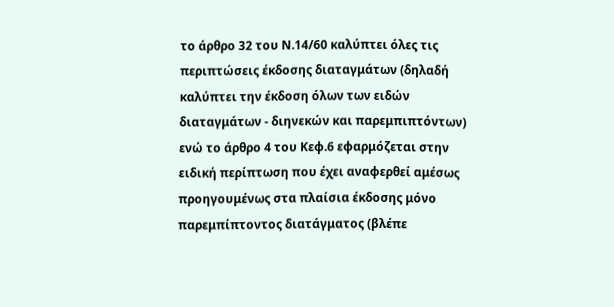το άρθρο 32 του Ν.14/60 καλύπτει όλες τις περιπτώσεις έκδοσης διαταγμάτων (δηλαδή καλύπτει την έκδοση όλων των ειδών διαταγμάτων - διηνεκών και παρεμπιπτόντων) ενώ το άρθρο 4 του Κεφ.6 εφαρμόζεται στην ειδική περίπτωση που έχει αναφερθεί αμέσως προηγουμένως στα πλαίσια έκδοσης μόνο παρεμπίπτοντος διατάγματος (βλέπε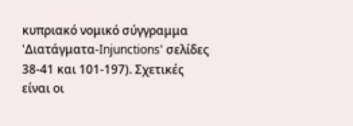κυπριακό νομικό σύγγραμμα 'Διατάγματα-Injunctions' σελίδες 38-41 και 101-197). Σχετικές είναι οι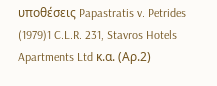υποθέσεις Papastratis v. Petrides
(1979)1 C.L.R. 231, Stavros Hotels Apartments Ltd κ.α. (Αρ.2)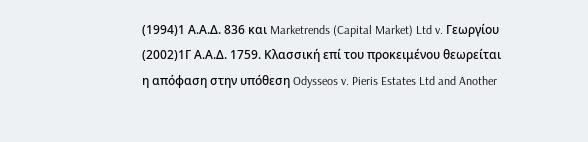(1994)1 Α.Α.Δ. 836 και Marketrends (Capital Market) Ltd v. Γεωργίου
(2002)1Γ Α.Α.Δ. 1759. Κλασσική επί του προκειμένου θεωρείται η απόφαση στην υπόθεση Odysseos v. Pieris Estates Ltd and Another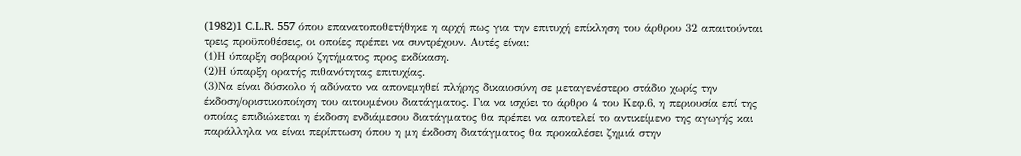(1982)1 C.L.R. 557 όπου επανατοποθετήθηκε η αρχή πως για την επιτυχή επίκληση του άρθρου 32 απαιτούνται τρεις προϋποθέσεις, οι οποίες πρέπει να συντρέχουν. Αυτές είναι:
(1)Η ύπαρξη σοβαρού ζητήματος προς εκδίκαση.
(2)Η ύπαρξη ορατής πιθανότητας επιτυχίας.
(3)Να είναι δύσκολο ή αδύνατο να απονεμηθεί πλήρης δικαιοσύνη σε μεταγενέστερο στάδιο χωρίς την έκδοση/οριστικοποίηση του αιτουμένου διατάγματος. Για να ισχύει το άρθρο 4 του Κεφ.6, η περιουσία επί της οποίας επιδιώκεται η έκδοση ενδιάμεσου διατάγματος θα πρέπει να αποτελεί το αντικείμενο της αγωγής και παράλληλα να είναι περίπτωση όπου η μη έκδοση διατάγματος θα προκαλέσει ζημιά στην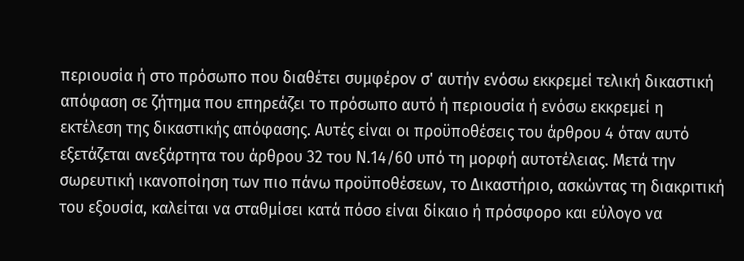περιουσία ή στο πρόσωπο που διαθέτει συμφέρον σ' αυτήν ενόσω εκκρεμεί τελική δικαστική απόφαση σε ζήτημα που επηρεάζει το πρόσωπο αυτό ή περιουσία ή ενόσω εκκρεμεί η εκτέλεση της δικαστικής απόφασης. Αυτές είναι οι προϋποθέσεις του άρθρου 4 όταν αυτό εξετάζεται ανεξάρτητα του άρθρου 32 του Ν.14/60 υπό τη μορφή αυτοτέλειας. Μετά την σωρευτική ικανοποίηση των πιο πάνω προϋποθέσεων, το Δικαστήριο, ασκώντας τη διακριτική του εξουσία, καλείται να σταθμίσει κατά πόσο είναι δίκαιο ή πρόσφορο και εύλογο να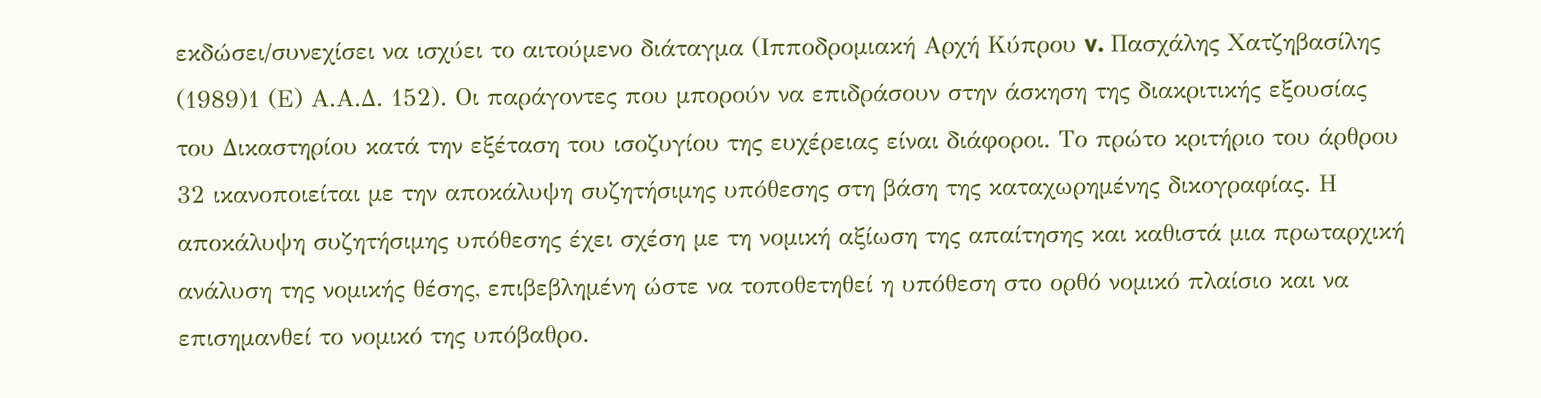εκδώσει/συνεχίσει να ισχύει το αιτούμενο διάταγμα (Ιπποδρομιακή Αρχή Κύπρου v. Πασχάλης Χατζηβασίλης
(1989)1 (Ε) Α.Α.Δ. 152). Οι παράγοντες που μπορούν να επιδράσουν στην άσκηση της διακριτικής εξουσίας του Δικαστηρίου κατά την εξέταση του ισοζυγίου της ευχέρειας είναι διάφοροι. Το πρώτο κριτήριο του άρθρου 32 ικανοποιείται με την αποκάλυψη συζητήσιμης υπόθεσης στη βάση της καταχωρημένης δικογραφίας. Η αποκάλυψη συζητήσιμης υπόθεσης έχει σχέση με τη νομική αξίωση της απαίτησης και καθιστά μια πρωταρχική ανάλυση της νομικής θέσης, επιβεβλημένη ώστε να τοποθετηθεί η υπόθεση στο ορθό νομικό πλαίσιο και να επισημανθεί το νομικό της υπόβαθρο.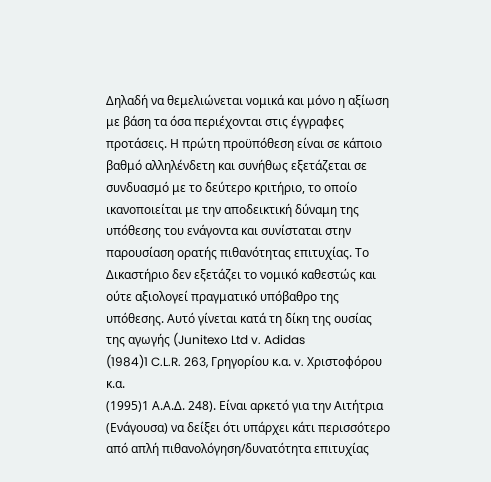Δηλαδή να θεμελιώνεται νομικά και μόνο η αξίωση με βάση τα όσα περιέχονται στις έγγραφες προτάσεις. Η πρώτη προϋπόθεση είναι σε κάποιο βαθμό αλληλένδετη και συνήθως εξετάζεται σε συνδυασμό με το δεύτερο κριτήριο, το οποίο ικανοποιείται με την αποδεικτική δύναμη της υπόθεσης του ενάγοντα και συνίσταται στην παρουσίαση ορατής πιθανότητας επιτυχίας. Το Δικαστήριο δεν εξετάζει το νομικό καθεστώς και ούτε αξιολογεί πραγματικό υπόβαθρο της υπόθεσης. Αυτό γίνεται κατά τη δίκη της ουσίας της αγωγής (Junitexo Ltd v. Adidas
(1984)1 C.L.R. 263, Γρηγορίου κ.α. v. Χριστοφόρου κ.α.
(1995)1 Α.Α.Δ. 248). Είναι αρκετό για την Αιτήτρια (Ενάγουσα) να δείξει ότι υπάρχει κάτι περισσότερο από απλή πιθανολόγηση/δυνατότητα επιτυχίας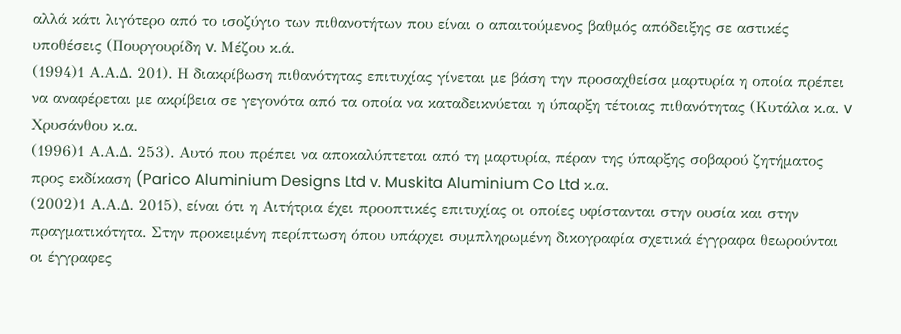αλλά κάτι λιγότερο από το ισοζύγιο των πιθανοτήτων που είναι ο απαιτούμενος βαθμός απόδειξης σε αστικές υποθέσεις (Πουργουρίδη v. Μέζου κ.ά.
(1994)1 Α.Α.Δ. 201). Η διακρίβωση πιθανότητας επιτυχίας γίνεται με βάση την προσαχθείσα μαρτυρία η οποία πρέπει να αναφέρεται με ακρίβεια σε γεγονότα από τα οποία να καταδεικνύεται η ύπαρξη τέτοιας πιθανότητας (Κυτάλα κ.α. v Χρυσάνθου κ.α.
(1996)1 Α.Α.Δ. 253). Αυτό που πρέπει να αποκαλύπτεται από τη μαρτυρία, πέραν της ύπαρξης σοβαρού ζητήματος προς εκδίκαση (Parico Aluminium Designs Ltd v. Muskita Aluminium Co Ltd κ.α.
(2002)1 Α.Α.Δ. 2015), είναι ότι η Αιτήτρια έχει προοπτικές επιτυχίας οι οποίες υφίστανται στην ουσία και στην πραγματικότητα. Στην προκειμένη περίπτωση όπου υπάρχει συμπληρωμένη δικογραφία σχετικά έγγραφα θεωρούνται οι έγγραφες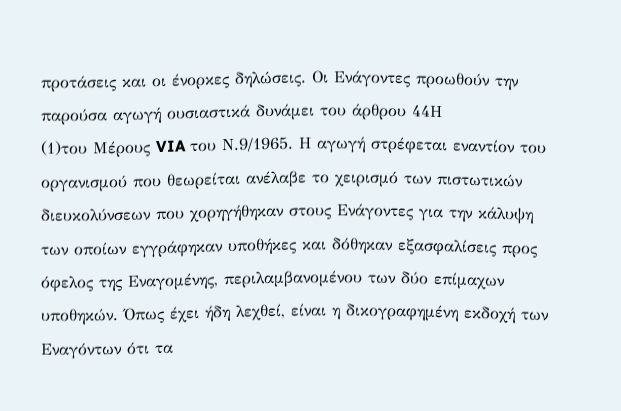προτάσεις και οι ένορκες δηλώσεις. Οι Ενάγοντες προωθούν την παρούσα αγωγή ουσιαστικά δυνάμει του άρθρου 44Η
(1)του Μέρους VIA του Ν.9/1965. Η αγωγή στρέφεται εναντίον του οργανισμού που θεωρείται ανέλαβε το χειρισμό των πιστωτικών διευκολύνσεων που χορηγήθηκαν στους Ενάγοντες για την κάλυψη των οποίων εγγράφηκαν υποθήκες και δόθηκαν εξασφαλίσεις προς όφελος της Εναγομένης, περιλαμβανομένου των δύο επίμαχων υποθηκών. Όπως έχει ήδη λεχθεί, είναι η δικογραφημένη εκδοχή των Εναγόντων ότι τα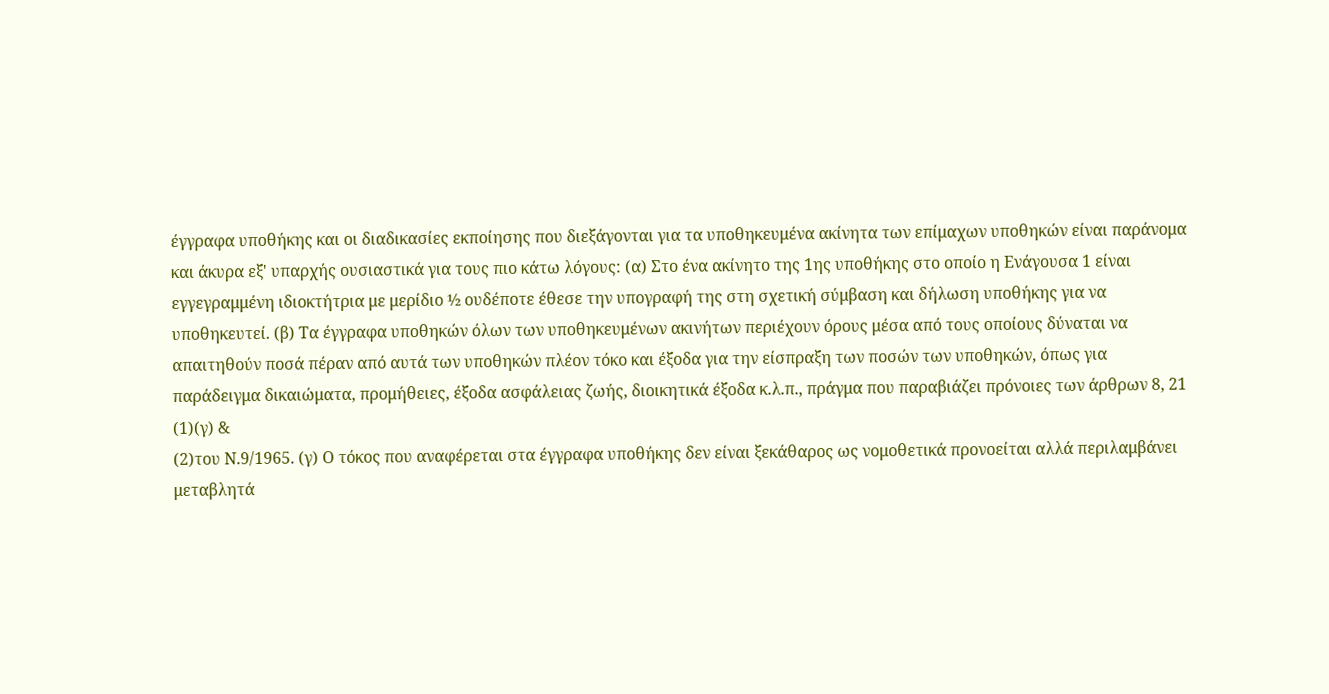έγγραφα υποθήκης και οι διαδικασίες εκποίησης που διεξάγονται για τα υποθηκευμένα ακίνητα των επίμαχων υποθηκών είναι παράνομα και άκυρα εξ' υπαρχής ουσιαστικά για τους πιο κάτω λόγους: (α) Στο ένα ακίνητο της 1ης υποθήκης στο οποίο η Ενάγουσα 1 είναι εγγεγραμμένη ιδιοκτήτρια με μερίδιο ½ ουδέποτε έθεσε την υπογραφή της στη σχετική σύμβαση και δήλωση υποθήκης για να υποθηκευτεί. (β) Τα έγγραφα υποθηκών όλων των υποθηκευμένων ακινήτων περιέχουν όρους μέσα από τους οποίους δύναται να απαιτηθούν ποσά πέραν από αυτά των υποθηκών πλέον τόκο και έξοδα για την είσπραξη των ποσών των υποθηκών, όπως για παράδειγμα δικαιώματα, προμήθειες, έξοδα ασφάλειας ζωής, διοικητικά έξοδα κ.λ.π., πράγμα που παραβιάζει πρόνοιες των άρθρων 8, 21
(1)(γ) &
(2)του Ν.9/1965. (γ) Ο τόκος που αναφέρεται στα έγγραφα υποθήκης δεν είναι ξεκάθαρος ως νομοθετικά προνοείται αλλά περιλαμβάνει μεταβλητά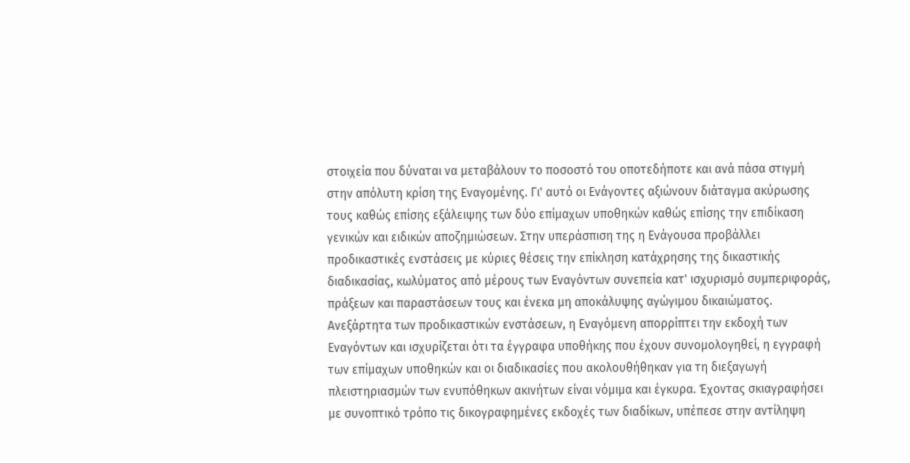στοιχεία που δύναται να μεταβάλουν το ποσοστό του οποτεδήποτε και ανά πάσα στιγμή στην απόλυτη κρίση της Εναγομένης. Γι' αυτό οι Ενάγοντες αξιώνουν διάταγμα ακύρωσης τους καθώς επίσης εξάλειψης των δύο επίμαχων υποθηκών καθώς επίσης την επιδίκαση γενικών και ειδικών αποζημιώσεων. Στην υπεράσπιση της η Ενάγουσα προβάλλει προδικαστικές ενστάσεις με κύριες θέσεις την επίκληση κατάχρησης της δικαστικής διαδικασίας, κωλύματος από μέρους των Εναγόντων συνεπεία κατ' ισχυρισμό συμπεριφοράς, πράξεων και παραστάσεων τους και ένεκα μη αποκάλυψης αγώγιμου δικαιώματος. Ανεξάρτητα των προδικαστικών ενστάσεων, η Εναγόμενη απορρίπτει την εκδοχή των Εναγόντων και ισχυρίζεται ότι τα έγγραφα υποθήκης που έχουν συνομολογηθεί, η εγγραφή των επίμαχων υποθηκών και οι διαδικασίες που ακολουθήθηκαν για τη διεξαγωγή πλειστηριασμών των ενυπόθηκων ακινήτων είναι νόμιμα και έγκυρα. Έχοντας σκιαγραφήσει με συνοπτικό τρόπο τις δικογραφημένες εκδοχές των διαδίκων, υπέπεσε στην αντίληψη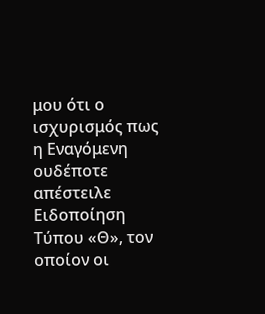μου ότι ο ισχυρισμός πως η Εναγόμενη ουδέποτε απέστειλε Ειδοποίηση Τύπου «Θ», τον οποίον οι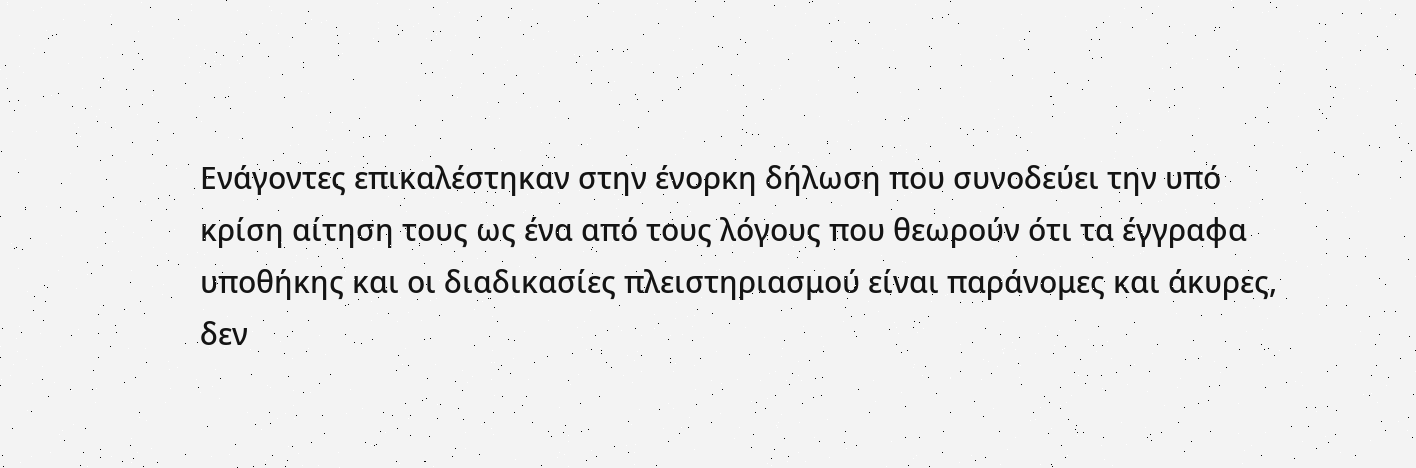Ενάγοντες επικαλέστηκαν στην ένορκη δήλωση που συνοδεύει την υπό κρίση αίτηση τους ως ένα από τους λόγους που θεωρούν ότι τα έγγραφα υποθήκης και οι διαδικασίες πλειστηριασμού είναι παράνομες και άκυρες, δεν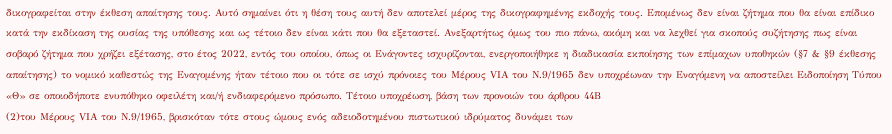δικογραφείται στην έκθεση απαίτησης τους. Αυτό σημαίνει ότι η θέση τους αυτή δεν αποτελεί μέρος της δικογραφημένης εκδοχής τους. Επομένως δεν είναι ζήτημα που θα είναι επίδικο κατά την εκδίκαση της ουσίας της υπόθεσης και ως τέτοιο δεν είναι κάτι που θα εξεταστεί. Ανεξαρτήτως όμως του πιο πάνω, ακόμη και να λεχθεί για σκοπούς συζήτησης πως είναι σοβαρό ζήτημα που χρήζει εξέτασης, στο έτος 2022, εντός του οποίου, όπως οι Ενάγοντες ισχυρίζονται, ενεργοποιήθηκε η διαδικασία εκποίησης των επίμαχων υποθηκών (§7 & §9 έκθεσης απαίτησης) το νομικό καθεστώς της Εναγομένης ήταν τέτοιο που οι τότε σε ισχύ πρόνοιες του Μέρους VIΑ του Ν.9/1965 δεν υποχρέωναν την Εναγόμενη να αποστείλει Ειδοποίηση Τύπου «Θ» σε οποιοδήποτε ενυπόθηκο οφειλέτη και/ή ενδιαφερόμενο πρόσωπο. Τέτοιο υποχρέωση, βάση των προνοιών του άρθρου 44Β
(2)του Μέρους VIΑ του Ν.9/1965, βρισκόταν τότε στους ώμους ενός αδειοδοτημένου πιστωτικού ιδρύματος δυνάμει των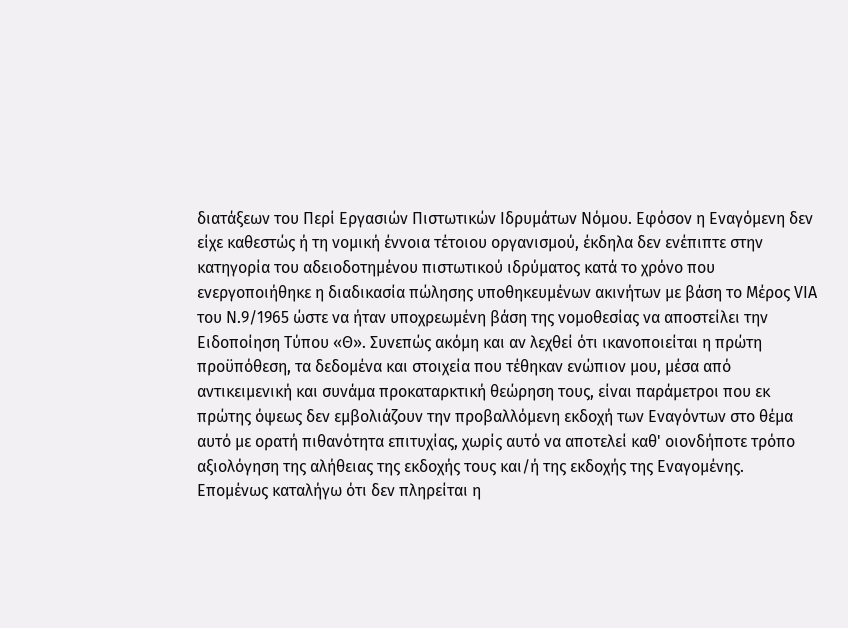διατάξεων του Περί Εργασιών Πιστωτικών Ιδρυμάτων Νόμου. Εφόσον η Εναγόμενη δεν είχε καθεστώς ή τη νομική έννοια τέτοιου οργανισμού, έκδηλα δεν ενέπιπτε στην κατηγορία του αδειοδοτημένου πιστωτικού ιδρύματος κατά το χρόνο που ενεργοποιήθηκε η διαδικασία πώλησης υποθηκευμένων ακινήτων με βάση το Μέρος VIΑ του Ν.9/1965 ώστε να ήταν υποχρεωμένη βάση της νομοθεσίας να αποστείλει την Ειδοποίηση Τύπου «Θ». Συνεπώς ακόμη και αν λεχθεί ότι ικανοποιείται η πρώτη προϋπόθεση, τα δεδομένα και στοιχεία που τέθηκαν ενώπιον μου, μέσα από αντικειμενική και συνάμα προκαταρκτική θεώρηση τους, είναι παράμετροι που εκ πρώτης όψεως δεν εμβολιάζουν την προβαλλόμενη εκδοχή των Εναγόντων στο θέμα αυτό με ορατή πιθανότητα επιτυχίας, χωρίς αυτό να αποτελεί καθ' οιονδήποτε τρόπο αξιολόγηση της αλήθειας της εκδοχής τους και/ή της εκδοχής της Εναγομένης. Επομένως καταλήγω ότι δεν πληρείται η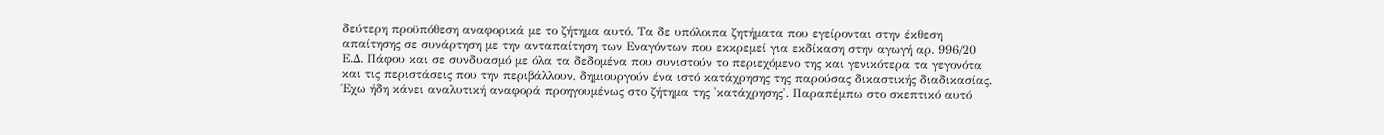δεύτερη προϋπόθεση αναφορικά με το ζήτημα αυτό. Τα δε υπόλοιπα ζητήματα που εγείρονται στην έκθεση απαίτησης σε συνάρτηση με την ανταπαίτηση των Εναγόντων που εκκρεμεί για εκδίκαση στην αγωγή αρ. 996/20 Ε.Δ. Πάφου και σε συνδυασμό με όλα τα δεδομένα που συνιστούν το περιεχόμενο της και γενικότερα τα γεγονότα και τις περιστάσεις που την περιβάλλουν, δημιουργούν ένα ιστό κατάχρησης της παρούσας δικαστικής διαδικασίας. Έχω ήδη κάνει αναλυτική αναφορά προηγουμένως στο ζήτημα της 'κατάχρησης'. Παραπέμπω στο σκεπτικό αυτό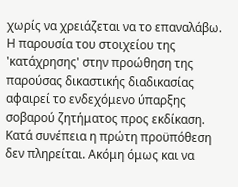χωρίς να χρειάζεται να το επαναλάβω. Η παρουσία του στοιχείου της 'κατάχρησης' στην προώθηση της παρούσας δικαστικής διαδικασίας αφαιρεί το ενδεχόμενο ύπαρξης σοβαρού ζητήματος προς εκδίκαση. Κατά συνέπεια η πρώτη προϋπόθεση δεν πληρείται. Ακόμη όμως και να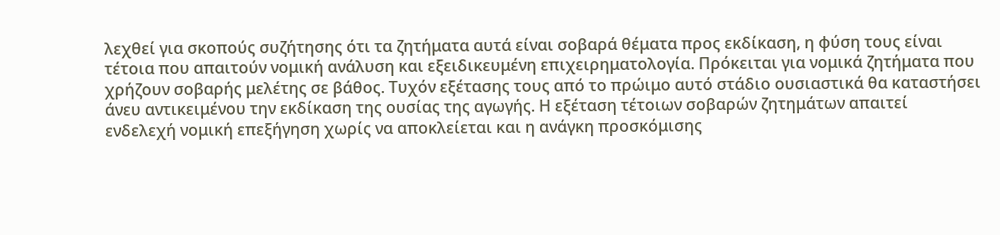λεχθεί για σκοπούς συζήτησης ότι τα ζητήματα αυτά είναι σοβαρά θέματα προς εκδίκαση, η φύση τους είναι τέτοια που απαιτούν νομική ανάλυση και εξειδικευμένη επιχειρηματολογία. Πρόκειται για νομικά ζητήματα που χρήζουν σοβαρής μελέτης σε βάθος. Τυχόν εξέτασης τους από το πρώιμο αυτό στάδιο ουσιαστικά θα καταστήσει άνευ αντικειμένου την εκδίκαση της ουσίας της αγωγής. Η εξέταση τέτοιων σοβαρών ζητημάτων απαιτεί ενδελεχή νομική επεξήγηση χωρίς να αποκλείεται και η ανάγκη προσκόμισης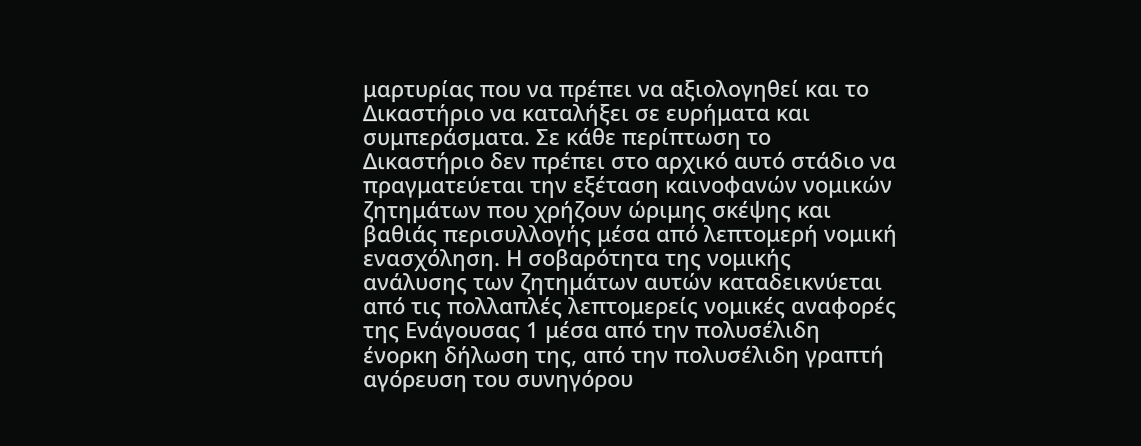μαρτυρίας που να πρέπει να αξιολογηθεί και το Δικαστήριο να καταλήξει σε ευρήματα και συμπεράσματα. Σε κάθε περίπτωση το Δικαστήριο δεν πρέπει στο αρχικό αυτό στάδιο να πραγματεύεται την εξέταση καινοφανών νομικών ζητημάτων που χρήζουν ώριμης σκέψης και βαθιάς περισυλλογής μέσα από λεπτομερή νομική ενασχόληση. Η σοβαρότητα της νομικής ανάλυσης των ζητημάτων αυτών καταδεικνύεται από τις πολλαπλές λεπτομερείς νομικές αναφορές της Ενάγουσας 1 μέσα από την πολυσέλιδη ένορκη δήλωση της, από την πολυσέλιδη γραπτή αγόρευση του συνηγόρου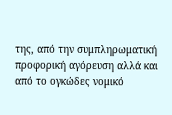της, από την συμπληρωματική προφορική αγόρευση αλλά και από το ογκώδες νομικό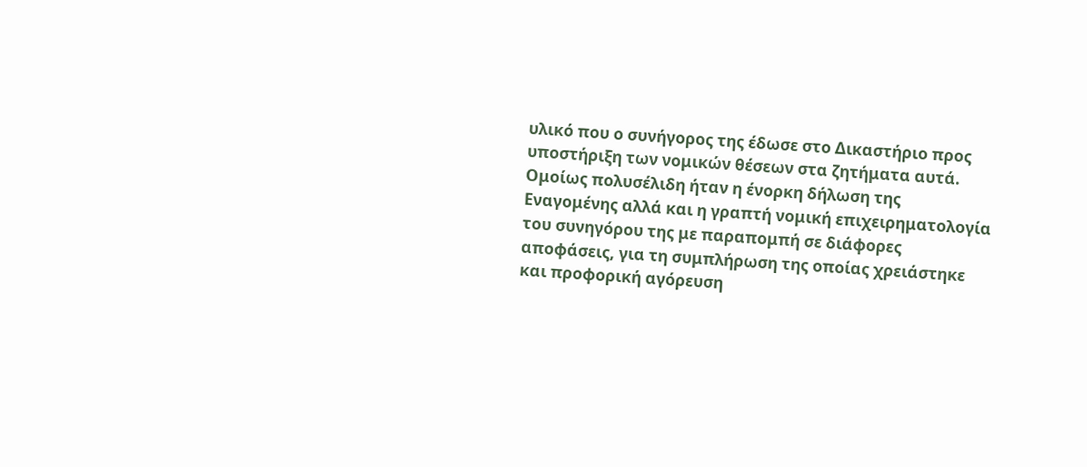υλικό που ο συνήγορος της έδωσε στο Δικαστήριο προς υποστήριξη των νομικών θέσεων στα ζητήματα αυτά. Ομοίως πολυσέλιδη ήταν η ένορκη δήλωση της Εναγομένης αλλά και η γραπτή νομική επιχειρηματολογία του συνηγόρου της με παραπομπή σε διάφορες αποφάσεις, για τη συμπλήρωση της οποίας χρειάστηκε και προφορική αγόρευση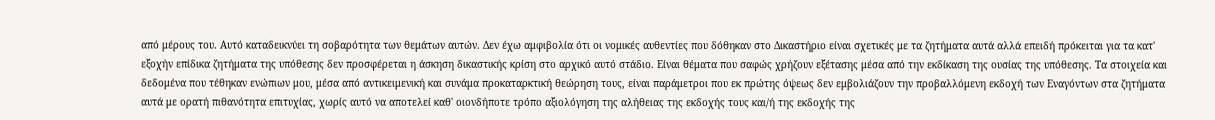από μέρους του. Αυτό καταδεικνύει τη σοβαρότητα των θεμάτων αυτών. Δεν έχω αμφιβολία ότι οι νομικές αυθεντίες που δόθηκαν στο Δικαστήριο είναι σχετικές με τα ζητήματα αυτά αλλά επειδή πρόκειται για τα κατ' εξοχήν επίδικα ζητήματα της υπόθεσης δεν προσφέρεται η άσκηση δικαστικής κρίση στο αρχικό αυτό στάδιο. Είναι θέματα που σαφώς χρήζουν εξέτασης μέσα από την εκδίκαση της ουσίας της υπόθεσης. Τα στοιχεία και δεδομένα που τέθηκαν ενώπιων μου, μέσα από αντικειμενική και συνάμα προκαταρκτική θεώρηση τους, είναι παράμετροι που εκ πρώτης όψεως δεν εμβολιάζουν την προβαλλόμενη εκδοχή των Εναγόντων στα ζητήματα αυτά με ορατή πιθανότητα επιτυχίας, χωρίς αυτό να αποτελεί καθ' οιονδήποτε τρόπο αξιολόγηση της αλήθειας της εκδοχής τους και/ή της εκδοχής της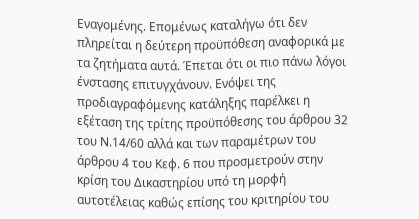Εναγομένης. Επομένως καταλήγω ότι δεν πληρείται η δεύτερη προϋπόθεση αναφορικά με τα ζητήματα αυτά. Έπεται ότι οι πιο πάνω λόγοι ένστασης επιτυγχάνουν. Ενόψει της προδιαγραφόμενης κατάληξης παρέλκει η εξέταση της τρίτης προϋπόθεσης του άρθρου 32 του Ν.14/60 αλλά και των παραμέτρων του άρθρου 4 του Κεφ. 6 που προσμετρούν στην κρίση του Δικαστηρίου υπό τη μορφή αυτοτέλειας καθώς επίσης του κριτηρίου του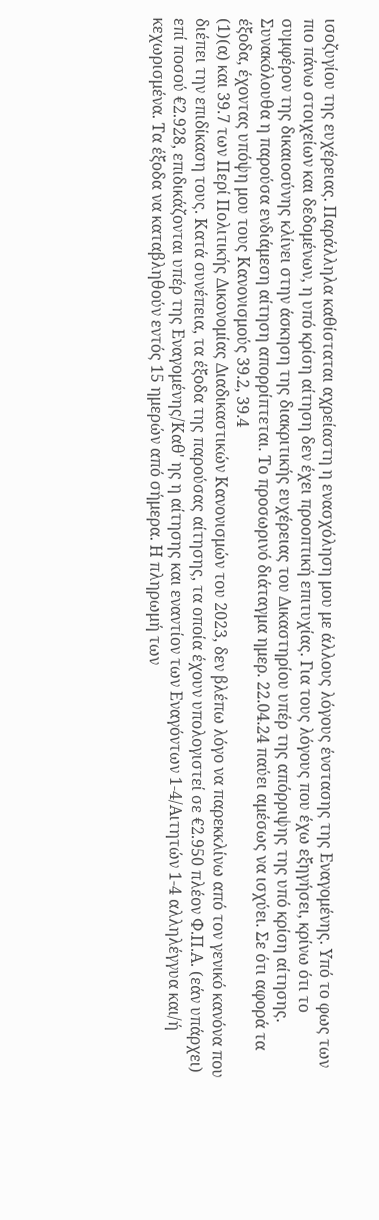ισοζυγίου της ευχέρειας. Παράλληλα καθίσταται αχρείαστη η ενασχόληση μου με άλλους λόγους ένστασης της Εναγομένης. Υπό το φως των πιο πάνω στοιχείων και δεδομένων, η υπό κρίση αίτηση δεν έχει προοπτική επιτυχίας. Για τους λόγους που έχω εξηγήσει, κρίνω ότι το συμφέρον της δικαιοσύνης κλίνει στην άσκηση της διακριτικής ευχέρειας του Δικαστηρίου υπέρ της απόρριψης της υπό κρίση αίτησης. Συνακόλουθα η παρούσα ενδιάμεση αίτηση απορρίπτεται. Το προσωρινό διάταγμα ημερ. 22.04.24 παύει αμέσως να ισχύει. Σε ότι αφορά τα έξοδα, έχοντας υπόψη μου τους Κανονισμούς 39.2, 39.4
(1)(α) και 39.7 των Περί Πολιτικής Δικονομίας Διαδικαστικών Κανονισμών του 2023, δεν βλέπω λόγο να παρεκκλίνω από τον γενικό κανόνα που διέπει την επιδίκαση τους. Κατά συνέπεια, τα έξοδα της παρούσας αίτησης, τα οποία έχουν υπολογιστεί σε €2.950 πλέον Φ.Π.Α. (εάν υπάρχει) επί ποσού €2.928, επιδικάζονται υπέρ της Εναγoμένης/Καθ' ης η αίτησης και εναντίον των Εναγόντων 1-4/Αιτητών 1-4 αλληλέγγυα και/ή κεχωρισμένα. Τα έξοδα να καταβληθούν εντός 15 ημερών από σήμερα. Η πληρωμή των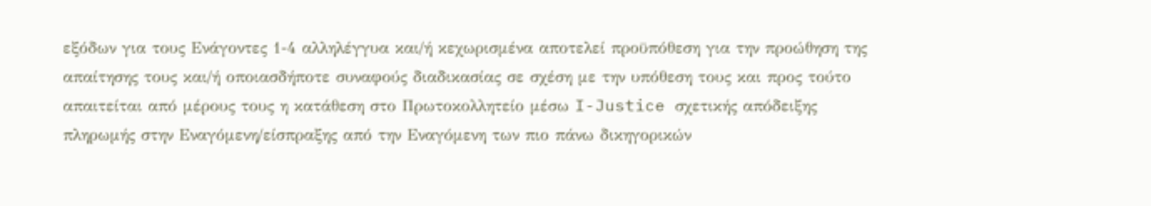εξόδων για τους Ενάγοντες 1-4 αλληλέγγυα και/ή κεχωρισμένα αποτελεί προϋπόθεση για την προώθηση της απαίτησης τους και/ή οποιασδήποτε συναφούς διαδικασίας σε σχέση με την υπόθεση τους και προς τούτο απαιτείται από μέρους τους η κατάθεση στο Πρωτοκολλητείο μέσω I-Justice σχετικής απόδειξης πληρωμής στην Εναγόμενη/είσπραξης από την Εναγόμενη των πιο πάνω δικηγορικών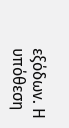εξόδων. Η υπόθεση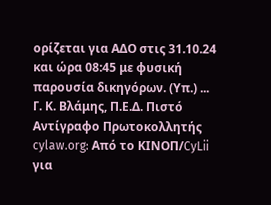ορίζεται για ΑΔΟ στις 31.10.24 και ώρα 08:45 με φυσική παρουσία δικηγόρων. (Υπ.) ... Γ. Κ. Βλάμης, Π.Ε.Δ. Πιστό Αντίγραφο Πρωτοκολλητής cylaw.org: Από το ΚΙΝOΠ/CyLii για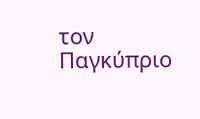τον Παγκύπριο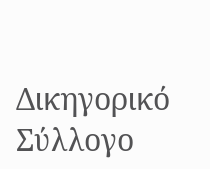Δικηγορικό Σύλλογο